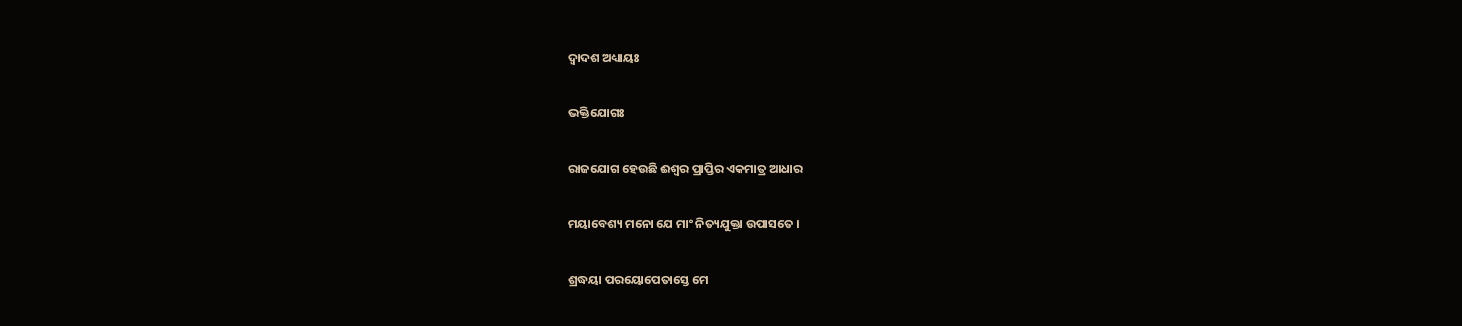ଦ୍ୱାଦଶ ଅଧ୍ୟାୟଃ

ଭକ୍ତିଯୋଗଃ

ରାଜଯୋଗ ହେଉଛି ଈଶ୍ୱର ପ୍ରାପ୍ତିର ଏକମାତ୍ର ଆଧାର

ମୟାବେଶ୍ୟ ମନୋ ଯେ ମାଂ ନିତ୍ୟଯୁକ୍ତା ଉପାସତେ ।

ଶ୍ରଦ୍ଧୟା ପରୟୋପେତାସ୍ତେ ମେ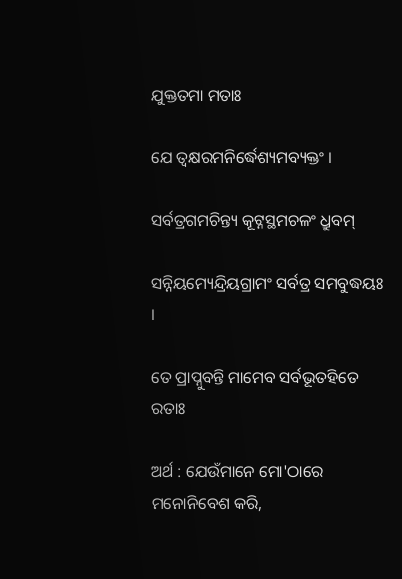ଯୁକ୍ତତମା ମତାଃ

ଯେ ତ୍ୱକ୍ଷରମନିର୍ଦ୍ଧେଶ୍ୟମବ୍ୟକ୍ତଂ ।

ସର୍ବତ୍ରଗମଚିନ୍ତ୍ୟ କୂଟ୍ନସ୍ଥମଚଳଂ ଧ୍ରୁବମ୍

ସନ୍ନିୟମ୍ୟେନ୍ଦ୍ରିୟଗ୍ରାମଂ ସର୍ବତ୍ର ସମବୁଦ୍ଧୟଃ ।

ତେ ପ୍ରାପ୍ନୁବନ୍ତି ମାମେବ ସର୍ବଭୂତହିତେ ରତାଃ

ଅର୍ଥ : ଯେଉଁମାନେ ମୋ'ଠାରେ ମନୋନିବେଶ କରି,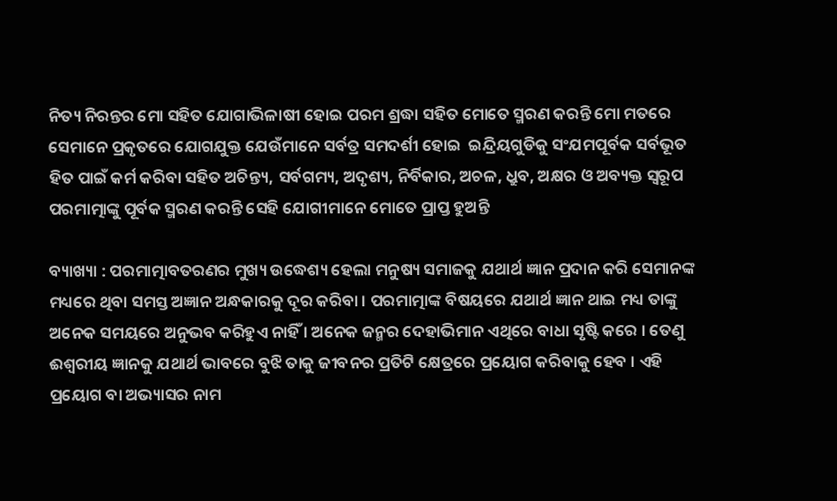ନିତ୍ୟ ନିରନ୍ତର ମୋ ସହିତ ଯୋଗାଭିଳାଷୀ ହୋଇ ପରମ ଶ୍ରଦ୍ଧା ସହିତ ମୋତେ ସ୍ମରଣ କରନ୍ତି ମୋ ମତରେ ସେମାନେ ପ୍ରକୃତରେ ଯୋଗଯୁକ୍ତ ଯେଉଁମାନେ ସର୍ବତ୍ର ସମଦର୍ଶୀ ହୋଇ  ଇନ୍ଦ୍ରିୟଗୁଡିକୁ ସଂଯମପୂର୍ବକ ସର୍ବଭୂତ ହିତ ପାଇଁ କର୍ମ କରିବା ସହିତ ଅଚିନ୍ତ୍ୟ, ସର୍ବଗମ୍ୟ, ଅଦୃଶ୍ୟ, ନିର୍ବିକାର, ଅଚଳ, ଧ୍ରୁବ, ଅକ୍ଷର ଓ ଅବ୍ୟକ୍ତ ସ୍ୱରୂପ ପରମାତ୍ମାଙ୍କୁ ପୂର୍ବକ ସ୍ମରଣ କରନ୍ତି ସେହି ଯୋଗୀମାନେ ମୋତେ ପ୍ରାପ୍ତ ହୁଅନ୍ତି

ବ୍ୟାଖ୍ୟା : ପରମାତ୍ମାବତରଣର ମୁଖ୍ୟ ଉଦ୍ଧେଶ୍ୟ ହେଲା ମନୁଷ୍ୟ ସମାଜକୁ ଯଥାର୍ଥ ଜ୍ଞାନ ପ୍ରଦାନ କରି ସେମାନଙ୍କ ମଧ୍ୟରେ ଥିବା ସମସ୍ତ ଅଜ୍ଞାନ ଅନ୍ଧକାରକୁ ଦୂର କରିବା । ପରମାତ୍ମାଙ୍କ ବିଷୟରେ ଯଥାର୍ଥ ଜ୍ଞାନ ଥାଇ ମଧ୍ୟ ତାଙ୍କୁ ଅନେକ ସମୟରେ ଅନୁଭବ କରିହୁଏ ନାହିଁ । ଅନେକ ଜନ୍ମର ଦେହାଭିମାନ ଏଥିରେ ବାଧା ସୃଷ୍ଟି କରେ । ତେଣୁ ଈଶ୍ୱରୀୟ ଜ୍ଞାନକୁ ଯଥାର୍ଥ ଭାବରେ ବୁଝି ତାକୁ ଜୀବନର ପ୍ରତିଟି କ୍ଷେତ୍ରରେ ପ୍ରୟୋଗ କରିବାକୁ ହେବ । ଏହି ପ୍ରୟୋଗ ବା ଅଭ୍ୟାସର ନାମ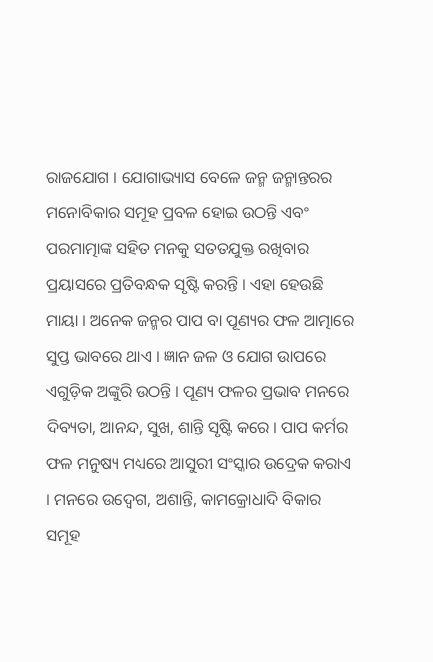ରାଜଯୋଗ । ଯୋଗାଭ୍ୟାସ ବେଳେ ଜନ୍ମ ଜନ୍ମାନ୍ତରର ମନୋବିକାର ସମୂହ ପ୍ରବଳ ହୋଇ ଉଠନ୍ତି ଏବଂ ପରମାତ୍ମାଙ୍କ ସହିତ ମନକୁ ସତତଯୁକ୍ତ ରଖିବାର ପ୍ରୟାସରେ ପ୍ରତିବନ୍ଧକ ସୃଷ୍ଟି କରନ୍ତି । ଏହା ହେଉଛି ମାୟା । ଅନେକ ଜନ୍ମର ପାପ ବା ପୂଣ୍ୟର ଫଳ ଆତ୍ମାରେ ସୁପ୍ତ ଭାବରେ ଥାଏ । ଜ୍ଞାନ ଜଳ ଓ ଯୋଗ ଉାପରେ ଏଗୁଡ଼ିକ ଅଙ୍କୁରି ଉଠନ୍ତି । ପୂଣ୍ୟ ଫଳର ପ୍ରଭାବ ମନରେ ଦିବ୍ୟତା, ଆନନ୍ଦ, ସୁଖ, ଶାନ୍ତି ସୃଷ୍ଟି କରେ । ପାପ କର୍ମର ଫଳ ମନୁଷ୍ୟ ମଧ୍ୟରେ ଆସୁରୀ ସଂସ୍କାର ଉଦ୍ରେକ କରାଏ । ମନରେ ଉଦ୍ବେଗ, ଅଶାନ୍ତି, କାମକ୍ରୋଧାଦି ବିକାର ସମୂହ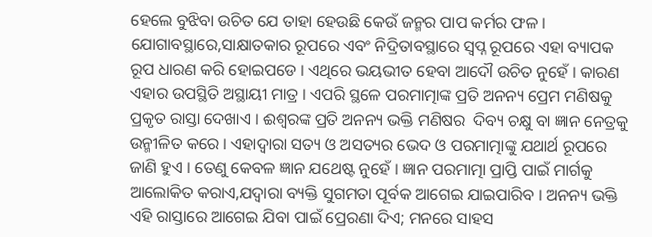ହେଲେ ବୁଝିବା ଉଚିତ ଯେ ତାହା ହେଉଛି କେଉଁ ଜନ୍ମର ପାପ କର୍ମର ଫଳ । ଯୋଗାବସ୍ଥାରେ,ସାକ୍ଷାତକାର ରୂପରେ ଏବଂ ନିଦ୍ରିତାବସ୍ଥାରେ ସ୍ୱପ୍ନ ରୂପରେ ଏହା ବ୍ୟାପକ ରୂପ ଧାରଣ କରି ହୋଇପଡେ । ଏଥିରେ ଭୟଭୀତ ହେବା ଆଦୌ ଉଚିତ ନୁହେଁ । କାରଣ ଏହାର ଉପସ୍ଥିତି ଅସ୍ଥାୟୀ ମାତ୍ର । ଏପରି ସ୍ଥଳେ ପରମାତ୍ମାଙ୍କ ପ୍ରତି ଅନନ୍ୟ ପ୍ରେମ ମଣିଷକୁ ପ୍ରକୃତ ରାସ୍ତା ଦେଖାଏ । ଈଶ୍ୱରଙ୍କ ପ୍ରତି ଅନନ୍ୟ ଭକ୍ତି ମଣିଷର  ଦିବ୍ୟ ଚକ୍ଷୁ ବା ଜ୍ଞାନ ନେତ୍ରକୁ ଉନ୍ମୀଳିତ କରେ । ଏହାଦ୍ୱାରା ସତ୍ୟ ଓ ଅସତ୍ୟର ଭେଦ ଓ ପରମାତ୍ମାଙ୍କୁ ଯଥାର୍ଥ ରୂପରେ ଜାଣି ହୁଏ । ତେଣୁ କେବଳ ଜ୍ଞାନ ଯଥେଷ୍ଟ ନୁହେଁ । ଜ୍ଞାନ ପରମାତ୍ମା ପ୍ରାପ୍ତି ପାଇଁ ମାର୍ଗକୁ ଆଲୋକିତ କରାଏ,ଯଦ୍ୱାରା ବ୍ୟକ୍ତି ସୁଗମତା ପୂର୍ବକ ଆଗେଇ ଯାଇପାରିବ । ଅନନ୍ୟ ଭକ୍ତି ଏହି ରାସ୍ତାରେ ଆଗେଇ ଯିବା ପାଇଁ ପ୍ରେରଣା ଦିଏ; ମନରେ ସାହସ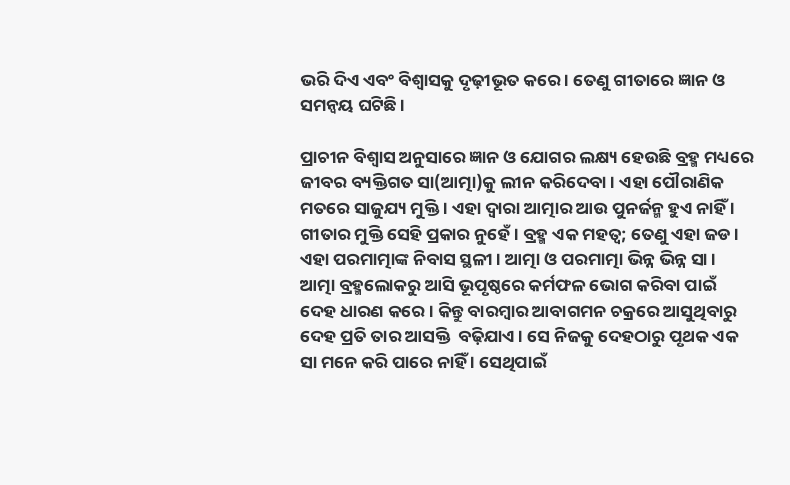ଭରି ଦିଏ ଏବଂ ବିଶ୍ୱାସକୁ ଦୃଢ଼ୀଭୂତ କରେ । ତେଣୁ ଗୀତାରେ ଜ୍ଞାନ ଓ ସମନ୍ୱୟ ଘଟିଛି ।

ପ୍ରାଚୀନ ବିଶ୍ୱାସ ଅନୁସାରେ ଜ୍ଞାନ ଓ ଯୋଗର ଲକ୍ଷ୍ୟ ହେଉଛି ବ୍ରହ୍ମ ମଧ୍ୟରେ ଜୀବର ବ୍ୟକ୍ତିଗତ ସା(ଆତ୍ମା)କୁ ଲୀନ କରିଦେବା । ଏହା ପୌରାଣିକ ମତରେ ସାଜୁଯ୍ୟ ମୁକ୍ତି । ଏହା ଦ୍ୱାରା ଆତ୍ମାର ଆଉ ପୁନର୍ଜନ୍ମ ହୁଏ ନାହିଁ । ଗୀତାର ମୁକ୍ତି ସେହି ପ୍ରକାର ନୁହେଁ । ବ୍ରହ୍ମ ଏକ ମହତ୍ୱ; ତେଣୁ ଏହା ଜଡ । ଏହା ପରମାତ୍ମାଙ୍କ ନିବାସ ସ୍ଥଳୀ । ଆତ୍ମା ଓ ପରମାତ୍ମା ଭିନ୍ନ ଭିନ୍ନ ସା । ଆତ୍ମା ବ୍ରହ୍ମଲୋକରୁ ଆସି ଭୂପୃଷ୍ଠରେ କର୍ମଫଳ ଭୋଗ କରିବା ପାଇଁ ଦେହ ଧାରଣ କରେ । କିନ୍ତୁ ବାରମ୍ବାର ଆବାଗମନ ଚକ୍ରରେ ଆସୁଥିବାରୁ ଦେହ ପ୍ରତି ତାର ଆସକ୍ତି  ବଢ଼ିଯାଏ । ସେ ନିଜକୁ ଦେହଠାରୁ ପୃଥକ ଏକ ସା ମନେ କରି ପାରେ ନାହିଁ । ସେଥିପାଇଁ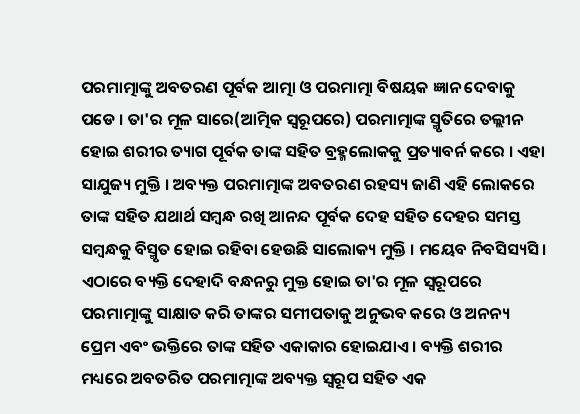ପରମାତ୍ମାଙ୍କୁ ଅବତରଣ ପୂର୍ବକ ଆତ୍ମା ଓ ପରମାତ୍ମା ବିଷୟକ ଜ୍ଞାନ ଦେବାକୁ ପଡେ । ତା'ର ମୂଳ ସାରେ(ଆତ୍ମିକ ସ୍ୱରୂପରେ) ପରମାତ୍ମାଙ୍କ ସ୍ମୃତିରେ ତଲ୍ଲୀନ ହୋଇ ଶରୀର ତ୍ୟାଗ ପୂର୍ବକ ତାଙ୍କ ସହିତ ବ୍ରହ୍ମଲୋକକୁ ପ୍ରତ୍ୟାବର୍ନ କରେ । ଏହା ସାଯୁଜ୍ୟ ମୁକ୍ତି । ଅବ୍ୟକ୍ତ ପରମାତ୍ମାଙ୍କ ଅବତରଣ ରହସ୍ୟ ଜାଣି ଏହି ଲୋକରେ ତାଙ୍କ ସହିତ ଯଥାର୍ଥ ସମ୍ବନ୍ଧ ରଖି ଆନନ୍ଦ ପୂର୍ବକ ଦେହ ସହିତ ଦେହର ସମସ୍ତ ସମ୍ବନ୍ଧକୁ ବିସ୍ମୃତ ହୋଇ ରହିବା ହେଉଛି ସାଲୋକ୍ୟ ମୁକ୍ତି । ମୟେବ ନିବସିସ୍ୟସି । ଏଠାରେ ବ୍ୟକ୍ତି ଦେହାଦି ବନ୍ଧନରୁ ମୁକ୍ତ ହୋଇ ତା'ର ମୂଳ ସ୍ୱରୂପରେ ପରମାତ୍ମାଙ୍କୁ ସାକ୍ଷାତ କରି ତାଙ୍କର ସମୀପତାକୁ ଅନୁଭବ କରେ ଓ ଅନନ୍ୟ ପ୍ରେମ ଏବଂ ଭକ୍ତିରେ ତାଙ୍କ ସହିତ ଏକାକାର ହୋଇଯାଏ । ବ୍ୟକ୍ତି ଶରୀର ମଧ୍ୟରେ ଅବତରିତ ପରମାତ୍ମାଙ୍କ ଅବ୍ୟକ୍ତ ସ୍ୱରୂପ ସହିତ ଏକ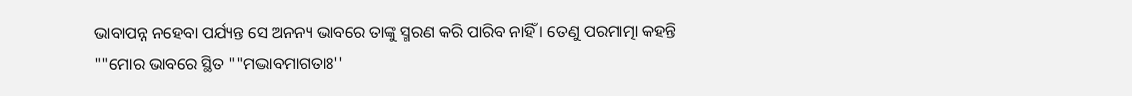ଭାବାପନ୍ନ ନହେବା ପର୍ଯ୍ୟନ୍ତ ସେ ଅନନ୍ୟ ଭାବରେ ତାଙ୍କୁ ସ୍ମରଣ କରି ପାରିବ ନାହିଁ । ତେଣୁ ପରମାତ୍ମା କହନ୍ତି ""ମୋର ଭାବରେ ସ୍ଥିତ ""ମଦ୍ଭାବମାଗତାଃ''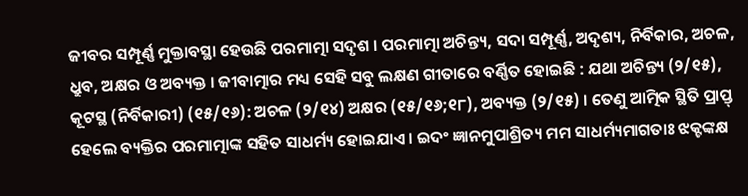ଜୀବର ସମ୍ପୂର୍ଣ୍ଣ ମୁକ୍ତାବସ୍ଥା ହେଉଛି ପରମାତ୍ମା ସଦୃଶ । ପରମାତ୍ମା ଅଚିନ୍ତ୍ୟ, ସଦା ସମ୍ପୂର୍ଣ୍ଣ, ଅଦୃଶ୍ୟ, ନିର୍ବିକାର, ଅଚଳ, ଧ୍ରୁବ, ଅକ୍ଷର ଓ ଅବ୍ୟକ୍ତ । ଜୀବାତ୍ମାର ମଧ୍ୟ ସେହି ସବୁ ଲକ୍ଷଣ ଗୀତାରେ ବର୍ଣ୍ଣିତ ହୋଇଛି : ଯଥା ଅଚିନ୍ତ୍ୟ (୨/୧୫), କୂଟସ୍ଥ (ନିର୍ବିକାରୀ) (୧୫/୧୬): ଅଚଳ (୨/୧୪) ଅକ୍ଷର (୧୫/୧୬;୧୮), ଅବ୍ୟକ୍ତ (୨/୧୫) । ତେଣୁ ଆତ୍ମିକ ସ୍ଥିତି ପ୍ରାପ୍ତ୍ ହେଲେ ବ୍ୟକ୍ତିର ପରମାତ୍ମାଙ୍କ ସହିତ ସାଧର୍ମ୍ୟ ହୋଇଯାଏ । ଇଦଂ ଜ୍ଞାନମୁପାଶ୍ରିତ୍ୟ ମମ ସାଧର୍ମ୍ୟମାଗତାଃ ଝକ୍ଟଙ୍କକ୍ଷ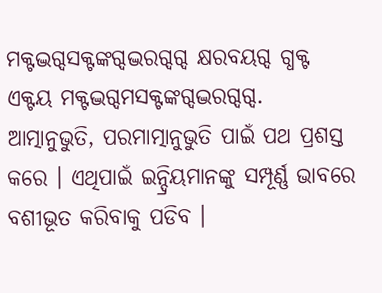ମକ୍ଟଦ୍ଭଗ୍ଦସକ୍ଟଙ୍କଗ୍ଦଦ୍ଭରଗ୍ଦଗ୍ଦ କ୍ଷରବୟଗ୍ଦ ଗ୍ଧକ୍ଟ ଏକ୍ଟୟ ମକ୍ଟଦ୍ଭଗ୍ଦମସକ୍ଟଙ୍କଗ୍ଦଦ୍ଭରଗ୍ଦଗ୍ଦ. ଆତ୍ମାନୁଭୁତି, ପରମାତ୍ମାନୁଭୁତି ପାଇଁ ପଥ ପ୍ରଶସ୍ତ କରେ । ଏଥିପାଇଁ ଇନ୍ଦ୍ରିୟମାନଙ୍କୁ ସମ୍ପୂର୍ଣ୍ଣ ଭାବରେ ବଶୀଭୂତ କରିବାକୁ ପଡିବ ।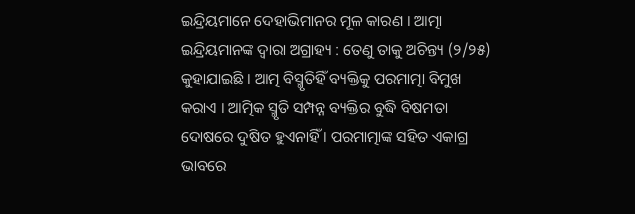ଇନ୍ଦ୍ରିୟମାନେ ଦେହାଭିମାନର ମୂଳ କାରଣ । ଆତ୍ମା ଇନ୍ଦ୍ରିୟମାନଙ୍କ ଦ୍ୱାରା ଅଗ୍ରାହ୍ୟ : ତେଣୁ ତାକୁ ଅଚିନ୍ତ୍ୟ (୨/୨୫) କୁହାଯାଇଛି । ଆତ୍ମ ବିସ୍ମୃତିହିଁ ବ୍ୟକ୍ତିକୁ ପରମାତ୍ମା ବିମୁଖ କରାଏ । ଆତ୍ମିକ ସ୍ମୃତି ସମ୍ପନ୍ନ ବ୍ୟକ୍ତିର ବୁଦ୍ଧି ବିଷମତା ଦୋଷରେ ଦୁଷିତ ହୁଏନାହିଁ । ପରମାତ୍ମାଙ୍କ ସହିତ ଏକାଗ୍ର ଭାବରେ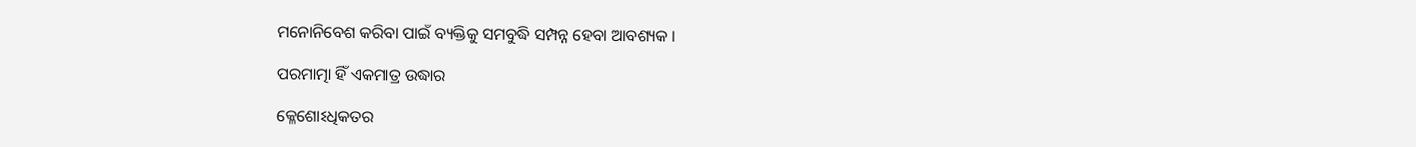ମନୋନିବେଶ କରିବା ପାଇଁ ବ୍ୟକ୍ତିକୁ ସମବୁଦ୍ଧି ସମ୍ପନ୍ନ ହେବା ଆବଶ୍ୟକ ।

ପରମାତ୍ମା ହିଁ ଏକମାତ୍ର ଉଦ୍ଧାର

କ୍ଳେଶୋଽଧିକତର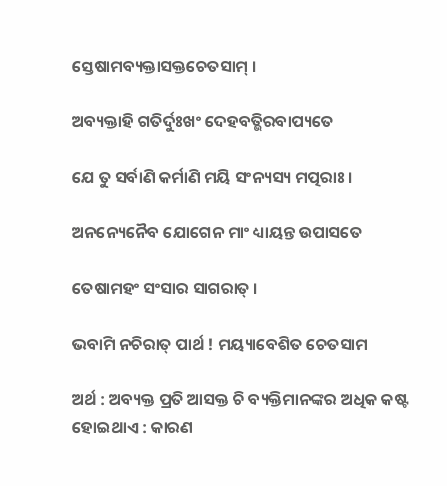ସ୍ତେଷାମବ୍ୟକ୍ତାସକ୍ତଚେତସାମ୍ ।

ଅବ୍ୟକ୍ତାହି ଗତିର୍ଦୁଃଖଂ ଦେହବତ୍ଭିରବାପ୍ୟତେ

ଯେ ତୁ ସର୍ବାଣି କର୍ମାଣି ମୟି ସଂନ୍ୟସ୍ୟ ମତ୍ପରାଃ ।

ଅନନ୍ୟେନୈବ ଯୋଗେନ ମାଂ ଧ୍ୟାୟନ୍ତ ଉପାସତେ

ତେଷାମହଂ ସଂସାର ସାଗରାତ୍ ।

ଭବାମି ନଚିରାତ୍ ପାର୍ଥ ! ମୟ୍ୟାବେଶିତ ଚେତସାମ

ଅର୍ଥ : ଅବ୍ୟକ୍ତ ପ୍ରତି ଆସକ୍ତ ଚି ବ୍ୟକ୍ତିମାନଙ୍କର ଅଧିକ କଷ୍ଟ ହୋଇଥାଏ : କାରଣ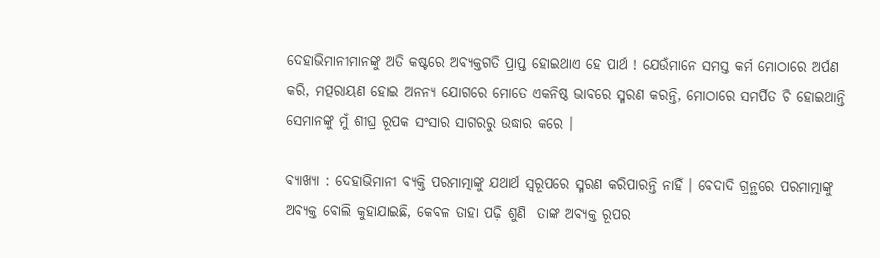ଦେହାଭିମାନୀମାନଙ୍କୁ ଅତି କଷ୍ଟରେ ଅବ୍ୟକ୍ତଗତି ପ୍ରାପ୍ତ ହୋଇଥାଏ ହେ ପାର୍ଥ ! ଯେଉଁମାନେ ସମସ୍ତ କର୍ମ ମୋଠାରେ ଅର୍ପଣ କରି, ମତ୍ପରାୟଣ ହୋଇ ଅନନ୍ୟ ଯୋଗରେ ମୋତେ ଏକନିଷ୍ଠ ଭାବରେ ସ୍ମରଣ କରନ୍ତି, ମୋଠାରେ ସମର୍ପିତ ଚି ହୋଇଥାନ୍ତି ସେମାନଙ୍କୁ ମୁଁ ଶୀଘ୍ର ରୂପକ ସଂସାର ସାଗରରୁ ଉଦ୍ଧାର କରେ ।

ବ୍ୟାଖ୍ୟା : ଦେହାଭିମାନୀ ବ୍ୟକ୍ତି ପରମାତ୍ମାଙ୍କୁ ଯଥାର୍ଥ ସ୍ୱରୂପରେ ସ୍ମରଣ କରିପାରନ୍ତି ନାହିଁ । ବେଦାଦି ଗ୍ରନ୍ଥରେ ପରମାତ୍ମାଙ୍କୁ ଅବ୍ୟକ୍ତ ବୋଲି କୁହାଯାଇଛି, କେବଳ ତାହା ପଢ଼ି ଶୁଣି  ତାଙ୍କ ଅବ୍ୟକ୍ତ ରୂପର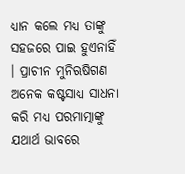ଧ୍ୟାନ କଲେ ମଧ୍ୟ ତାଙ୍କୁ ସହଜରେ ପାଇ ହୁଏନାହିଁ । ପ୍ରାଚୀନ ମୁନିଋଷିଗଣ ଅନେକ କଷ୍ଟସାଧ୍ୟ ସାଧନା କରି ମଧ୍ୟ ପରମାତ୍ମାଙ୍କୁ ଯଥାର୍ଥ ଭାବରେ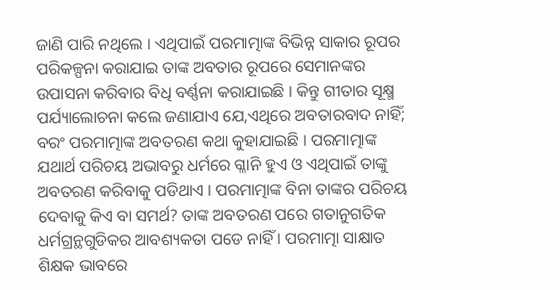ଜାଣି ପାରି ନଥିଲେ । ଏଥିପାଇଁ ପରମାତ୍ମାଙ୍କ ବିଭିନ୍ନ ସାକାର ରୂପର ପରିକଳ୍ପନା କରାଯାଇ ତାଙ୍କ ଅବତାର ରୂପରେ ସେମାନଙ୍କର ଉପାସନା କରିବାର ବିଧି ବର୍ଣ୍ଣନା କରାଯାଇଛି । କିନ୍ତୁ ଗୀତାର ସୂକ୍ଷ୍ମ ପର୍ଯ୍ୟାଲୋଚନା କଲେ ଜଣାଯାଏ ଯେ,ଏଥିରେ ଅବତାରବାଦ ନାହିଁ; ବରଂ ପରମାତ୍ମାଙ୍କ ଅବତରଣ କଥା କୁହାଯାଇଛି । ପରମାତ୍ମାଙ୍କ ଯଥାର୍ଥ ପରିଚୟ ଅଭାବରୁ ଧର୍ମରେ ଗ୍ଳାନି ହୁଏ ଓ ଏଥିପାଇଁ ତାଙ୍କୁ ଅବତରଣ କରିବାକୁ ପଡିଥାଏ । ପରମାତ୍ମାଙ୍କ ବିନା ତାଙ୍କର ପରିଚୟ ଦେବାକୁ କିଏ ବା ସମର୍ଥ? ତାଙ୍କ ଅବତରଣ ପରେ ଗତାନୁଗତିକ ଧର୍ମଗ୍ରନ୍ଥଗୁଡିକର ଆବଶ୍ୟକତା ପଡେ ନାହିଁ । ପରମାତ୍ମା ସାକ୍ଷାତ ଶିକ୍ଷକ ଭାବରେ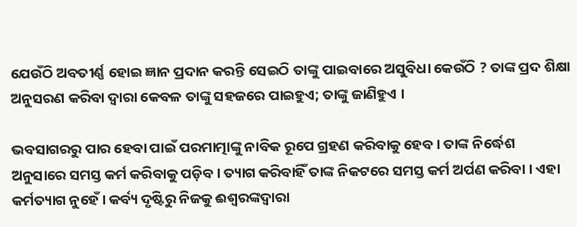ଯେଉଁଠି ଅବତୀର୍ଣ୍ଣ ହୋଇ ଜ୍ଞାନ ପ୍ରଦାନ କରନ୍ତି ସେଇଠି ତାଙ୍କୁ ପାଇବାରେ ଅସୁବିଧା କେଉଁଠି ? ତାଙ୍କ ପ୍ରଦ ଶିକ୍ଷା ଅନୁସରଣ କରିବା ଦ୍ୱାରା କେବଳ ତାଙ୍କୁ ସହଜରେ ପାଇହୁଏ; ତାଙ୍କୁ ଜାଣିହୁଏ ।

ଭବସାଗରରୁ ପାର ହେବା ପାଇଁ ପରମାତ୍ମାଙ୍କୁ ନାବିକ ରୂପେ ଗ୍ରହଣ କରିବାକୁ ହେବ । ତାଙ୍କ ନିର୍ଦ୍ଧେଶ ଅନୁସାରେ ସମସ୍ତ କର୍ମ କରିବାକୁ ପଡ଼ିବ । ତ୍ୟାଗ କରିବାହିଁ ତାଙ୍କ ନିକଟରେ ସମସ୍ତ କର୍ମ ଅର୍ପଣ କରିବା । ଏହା କର୍ମତ୍ୟାଗ ନୁହେଁ । କର୍ବ୍ୟ ଦୃଷ୍ଟିରୁ ନିଜକୁ ଈଶ୍ୱରଙ୍କଦ୍ୱାରା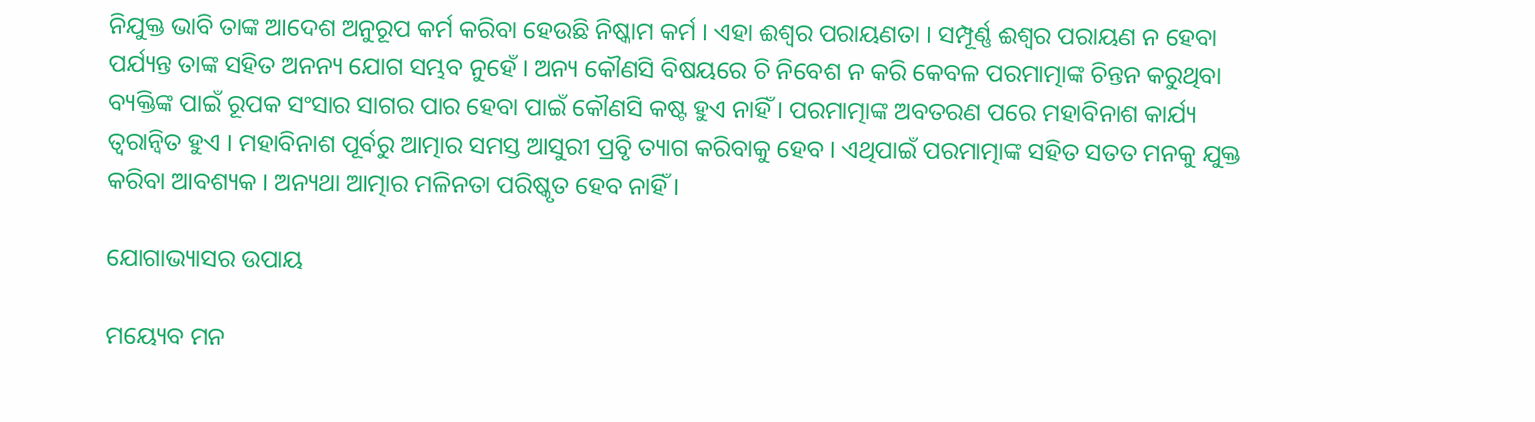ନିଯୁକ୍ତ ଭାବି ତାଙ୍କ ଆଦେଶ ଅନୁରୂପ କର୍ମ କରିବା ହେଉଛି ନିଷ୍କାମ କର୍ମ । ଏହା ଈଶ୍ୱର ପରାୟଣତା । ସମ୍ପୂର୍ଣ୍ଣ ଈଶ୍ୱର ପରାୟଣ ନ ହେବା ପର୍ଯ୍ୟନ୍ତ ତାଙ୍କ ସହିତ ଅନନ୍ୟ ଯୋଗ ସମ୍ଭବ ନୁହେଁ । ଅନ୍ୟ କୌଣସି ବିଷୟରେ ଚି ନିବେଶ ନ କରି କେବଳ ପରମାତ୍ମାଙ୍କ ଚିନ୍ତନ କରୁଥିବା ବ୍ୟକ୍ତିଙ୍କ ପାଇଁ ରୂପକ ସଂସାର ସାଗର ପାର ହେବା ପାଇଁ କୌଣସି କଷ୍ଟ ହୁଏ ନାହିଁ । ପରମାତ୍ମାଙ୍କ ଅବତରଣ ପରେ ମହାବିନାଶ କାର୍ଯ୍ୟ ତ୍ୱରାନ୍ୱିତ ହୁଏ । ମହାବିନାଶ ପୂର୍ବରୁ ଆତ୍ମାର ସମସ୍ତ ଆସୁରୀ ପ୍ରବୃି ତ୍ୟାଗ କରିବାକୁ ହେବ । ଏଥିପାଇଁ ପରମାତ୍ମାଙ୍କ ସହିତ ସତତ ମନକୁ ଯୁକ୍ତ କରିବା ଆବଶ୍ୟକ । ଅନ୍ୟଥା ଆତ୍ମାର ମଳିନତା ପରିଷ୍କୃତ ହେବ ନାହିଁ ।

ଯୋଗାଭ୍ୟାସର ଉପାୟ

ମୟ୍ୟେବ ମନ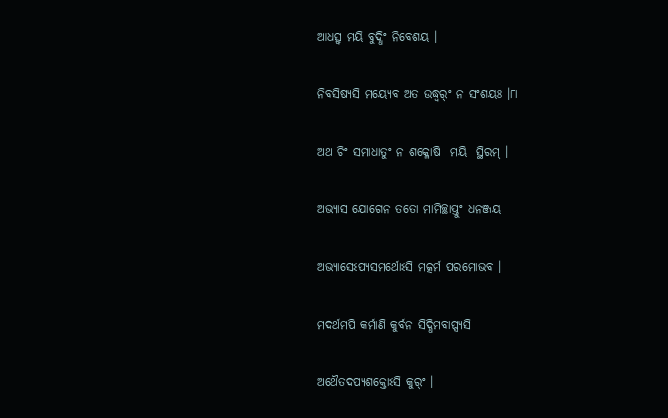ଆଧତ୍ସ୍ୱ ମୟି ବୁଦ୍ଧିଂ ନିବେଶୟ ।

ନିବସିଷ୍ୟସି ମୟ୍ୟେବ ଅତ ଉଦ୍ଧ୍ୱର୍ଂ ନ ସଂଶୟଃ ।୮ା

ଅଥ ଚିଂ ସମାଧାତୁଂ ନ ଶକ୍ଳୋଷି  ମୟି  ସ୍ଥିରମ୍ ।

ଅଭ୍ୟାସ ଯୋଗେନ ତତୋ ମାମିଚ୍ଛାପ୍ତୁଂ ଧନଞ୍ଜୟ

ଅଭ୍ୟାସେଽପ୍ୟସମର୍ଥୋଽସି ମତ୍କର୍ମ ପରମୋଭବ ।

ମଦର୍ଥମପି କର୍ମାଣି କୁର୍ବନ ସିଦ୍ଧିମବାପ୍ସ୍ୟସି

ଅଥୈତଦପ୍ୟଶକ୍ତୋଽସି କୁର୍ଂ ।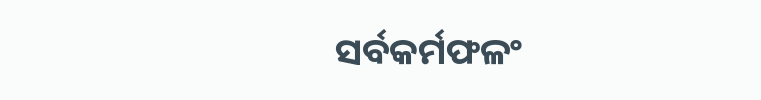ସର୍ବକର୍ମଫଳଂ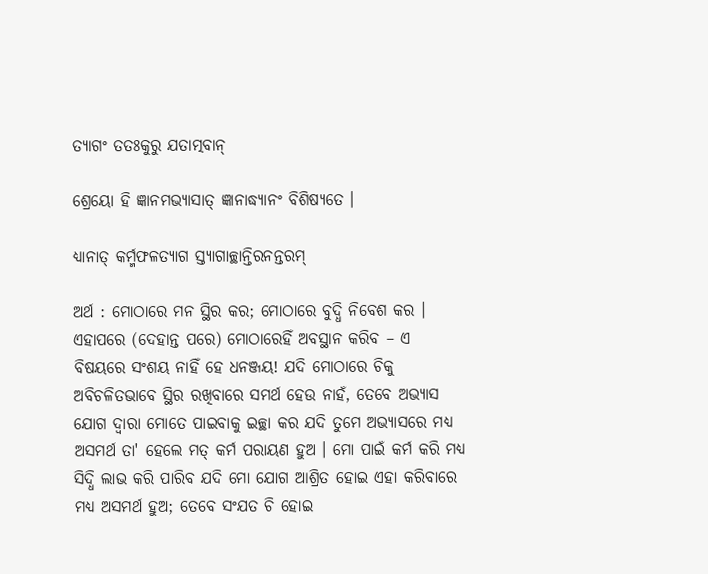ତ୍ୟାଗଂ ତତଃକୁରୁ ଯତାତ୍ମବାନ୍

ଶ୍ରେୟୋ ହି ଜ୍ଞାନମଭ୍ୟାସାତ୍ ଜ୍ଞାନାଦ୍ଧ୍ୟାନଂ ବିଶିଷ୍ୟତେ ।

ଧ୍ୟାନାତ୍ କର୍ମ୍ମଫଳତ୍ୟାଗ ସ୍ତ୍ୟାଗାଚ୍ଛାନ୍ତିରନନ୍ତରମ୍

ଅର୍ଥ : ମୋଠାରେ ମନ ସ୍ଥିର କର; ମୋଠାରେ ବୁଦ୍ଧି ନିବେଶ କର । ଏହାପରେ (ଦେହାନ୍ତ ପରେ) ମୋଠାରେହିଁ ଅବସ୍ଥାନ କରିବ – ଏ ବିଷୟରେ ସଂଶୟ ନାହିଁ ହେ ଧନଞ୍ଜୟ! ଯଦି ମୋଠାରେ ଚିକୁ  ଅବିଚଳିତଭାବେ ସ୍ଥିର ରଖିବାରେ ସମର୍ଥ ହେଉ ନାହଁ, ତେବେ ଅଭ୍ୟାସ ଯୋଗ ଦ୍ୱାରା ମୋତେ ପାଇବାକୁ ଇଚ୍ଛା କର ଯଦି ତୁମେ ଅଭ୍ୟାସରେ ମଧ୍ୟ ଅସମର୍ଥ ତା' ହେଲେ ମତ୍ କର୍ମ ପରାୟଣ ହୁଅ । ମୋ ପାଇଁ କର୍ମ କରି ମଧ୍ୟ ସିଦ୍ଧି ଲାଭ କରି ପାରିବ ଯଦି ମୋ ଯୋଗ ଆଶ୍ରିତ ହୋଇ ଏହା କରିବାରେ ମଧ୍ୟ ଅସମର୍ଥ ହୁଅ; ତେବେ ସଂଯତ ଚି ହୋଇ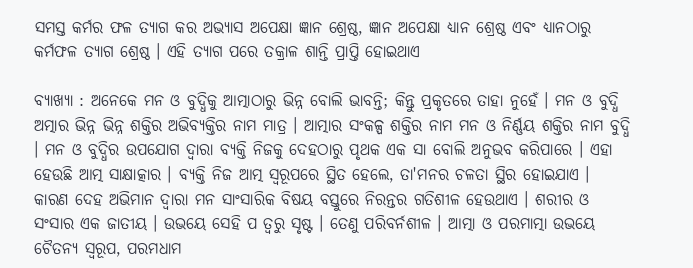ସମସ୍ତ କର୍ମର ଫଳ ତ୍ୟାଗ କର ଅଭ୍ୟାସ ଅପେକ୍ଷା ଜ୍ଞାନ ଶ୍ରେଷ୍ଠ, ଜ୍ଞାନ ଅପେକ୍ଷା ଧ୍ୟାନ ଶ୍ରେଷ୍ଠ ଏବଂ ଧ୍ୟାନଠାରୁ କର୍ମଫଳ ତ୍ୟାଗ ଶ୍ରେଷ୍ଠ । ଏହି ତ୍ୟାଗ ପରେ ତକ୍ରାଳ ଶାନ୍ତି ପ୍ରାପ୍ତି ହୋଇଥାଏ

ବ୍ୟାଖ୍ୟା : ଅନେକେ ମନ ଓ ବୁଦ୍ଧିକୁ ଆତ୍ମାଠାରୁ ଭିନ୍ନ ବୋଲି ଭାବନ୍ତି; କିନ୍ତୁ ପ୍ରକୃତରେ ତାହା ନୁହେଁ । ମନ ଓ ବୁଦ୍ଧି ଅତ୍ମାର ଭିନ୍ନ ଭିନ୍ନ ଶକ୍ତିର ଅଭିବ୍ୟକ୍ତିର ନାମ ମାତ୍ର । ଆତ୍ମାର ସଂକଳ୍ପ ଶକ୍ତିର ନାମ ମନ ଓ ନିର୍ଣ୍ଣୟ ଶକ୍ତିର ନାମ ବୁଦ୍ଧି । ମନ ଓ ବୁଦ୍ଧିର ଉପଯୋଗ ଦ୍ୱାରା ବ୍ୟକ୍ତି ନିଜକୁ ଦେହଠାରୁ ପୃଥକ ଏକ ସା ବୋଲି ଅନୁଭବ କରିପାରେ । ଏହା ହେଉଛି ଆତ୍ମ ସାକ୍ଷାତ୍କାର । ବ୍ୟକ୍ତି ନିଜ ଆତ୍ମ ସ୍ୱରୂପରେ ସ୍ଥିତ ହେଲେ, ତା'ମନର ଚଳତା ସ୍ଥିର ହୋଇଯାଏ । କାରଣ ଦେହ ଅଭିମାନ ଦ୍ୱାରା ମନ ସାଂସାରିକ ବିଷୟ ବସ୍ତୁରେ ନିରନ୍ତର ଗତିଶୀଳ ହେଉଥାଏ । ଶରୀର ଓ ସଂସାର ଏକ ଜାତୀୟ । ଉଭୟେ ସେହି ପ ତ୍ୱରୁ ସୃଷ୍ଟ । ତେଣୁ ପରିବର୍ନଶୀଳ । ଆତ୍ମା ଓ ପରମାତ୍ମା ଉଭୟେ ଚୈତନ୍ୟ ସ୍ୱରୂପ, ପରମଧାମ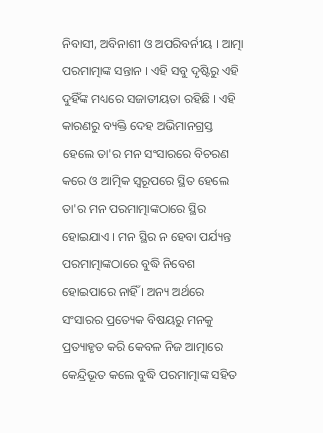ନିବାସୀ, ଅବିନାଶୀ ଓ ଅପରିବର୍ନୀୟ । ଆତ୍ମା ପରମାତ୍ମାଙ୍କ ସନ୍ତାନ । ଏହି ସବୁ ଦୃଷ୍ଟିରୁ ଏହି ଦୁହିଁଙ୍କ ମଧ୍ୟରେ ସଜାତୀୟତା ରହିଛି । ଏହି କାରଣରୁ ବ୍ୟକ୍ତି ଦେହ ଅଭିମାନଗ୍ରସ୍ତ ହେଲେ ତା'ର ମନ ସଂସାରରେ ବିଚରଣ କରେ ଓ ଆତ୍ମିକ ସ୍ୱରୂପରେ ସ୍ଥିତ ହେଲେ ତା'ର ମନ ପରମାତ୍ମାଙ୍କଠାରେ ସ୍ଥିର ହୋଇଯାଏ । ମନ ସ୍ଥିର ନ ହେବା ପର୍ଯ୍ୟନ୍ତ ପରମାତ୍ମାଙ୍କଠାରେ ବୁଦ୍ଧି ନିବେଶ ହୋଇପାରେ ନାହିଁ । ଅନ୍ୟ ଅର୍ଥରେ  ସଂସାରର ପ୍ରତ୍ୟେକ ବିଷୟରୁ ମନକୁ ପ୍ରତ୍ୟାହୃତ କରି କେବଳ ନିଜ ଆତ୍ମାରେ କେନ୍ଦ୍ରିଭୂତ କଲେ ବୁଦ୍ଧି ପରମାତ୍ମାଙ୍କ ସହିତ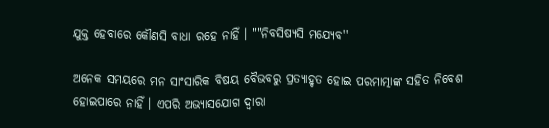ଯୁକ୍ତ ହେବାରେ କୌଣସି ବାଧା ରହେ ନାହିଁ । ""ନିବସିଷ୍ୟସି ମଯ୍ୟେବ''

ଅନେକ ସମୟରେ ମନ ସାଂସାରିକ ବିଷୟ ବୈଭବରୁ ପ୍ରତ୍ୟାହୃତ ହୋଇ ପରମାତ୍ମାଙ୍କ ସହିତ ନିବେଶ ହୋଇପାରେ ନାହିଁ । ଏପରି ଅଭ୍ୟାସଯୋଗ ଦ୍ୱାରା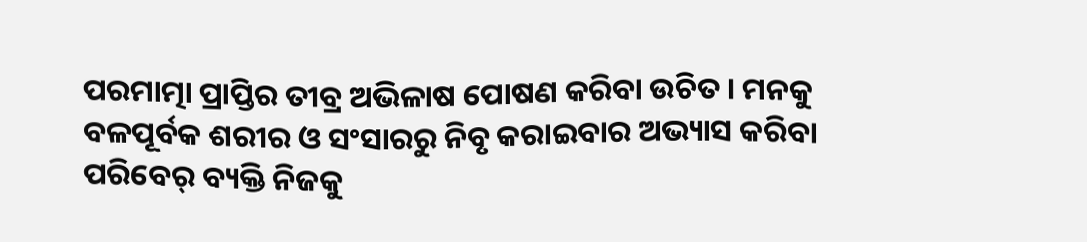ପରମାତ୍ମା ପ୍ରାପ୍ତିର ତୀବ୍ର ଅଭିଳାଷ ପୋଷଣ କରିବା ଉଚିତ । ମନକୁ ବଳପୂର୍ବକ ଶରୀର ଓ ସଂସାରରୁ ନିବୃ କରାଇବାର ଅଭ୍ୟାସ କରିବା ପରିବେର୍ ବ୍ୟକ୍ତି ନିଜକୁ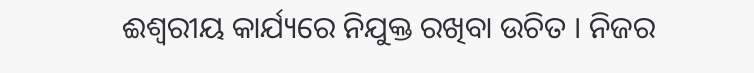ଈଶ୍ୱରୀୟ କାର୍ଯ୍ୟରେ ନିଯୁକ୍ତ ରଖିବା ଉଚିତ । ନିଜର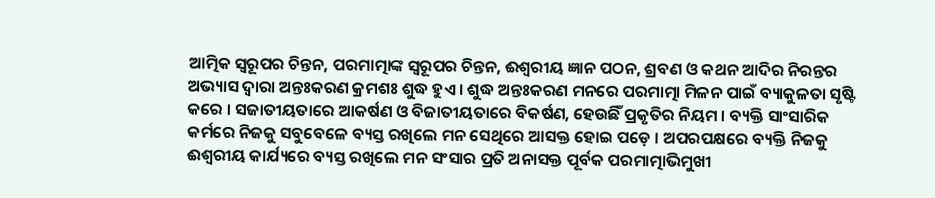ଆତ୍ମିକ ସ୍ୱରୂପର ଚିନ୍ତନ, ପରମାତ୍ମାଙ୍କ ସ୍ୱରୂପର ଚିନ୍ତନ, ଈଶ୍ୱରୀୟ ଜ୍ଞାନ ପଠନ, ଶ୍ରବଣ ଓ କଥନ ଆଦିର ନିରନ୍ତର ଅଭ୍ୟାସ ଦ୍ୱାରା ଅନ୍ତଃକରଣ କ୍ରମଶଃ ଶୁଦ୍ଧ ହୁଏ । ଶୁଦ୍ଧ ଅନ୍ତଃକରଣ ମନରେ ପରମାତ୍ମା ମିଳନ ପାଇଁ ବ୍ୟାକୁଳତା ସୃଷ୍ଟି କରେ । ସଜାତୀୟତାରେ ଆକର୍ଷଣ ଓ ବିଜାତୀୟତାରେ ବିକର୍ଷଣ, ହେଉଛିଁ ପ୍ରକୃତିର ନିୟମ । ବ୍ୟକ୍ତି ସାଂସାରିକ କର୍ମରେ ନିଜକୁ ସବୁବେଳେ ବ୍ୟସ୍ତ ରଖିଲେ ମନ ସେଥିରେ ଆସକ୍ତ ହୋଇ ପଡ଼େ । ଅପରପକ୍ଷରେ ବ୍ୟକ୍ତି ନିଜକୁ ଈଶ୍ୱରୀୟ କାର୍ଯ୍ୟରେ ବ୍ୟସ୍ତ ରଖିଲେ ମନ ସଂସାର ପ୍ରତି ଅନାସକ୍ତ ପୂର୍ବକ ପରମାତ୍ମାଭିମୁଖୀ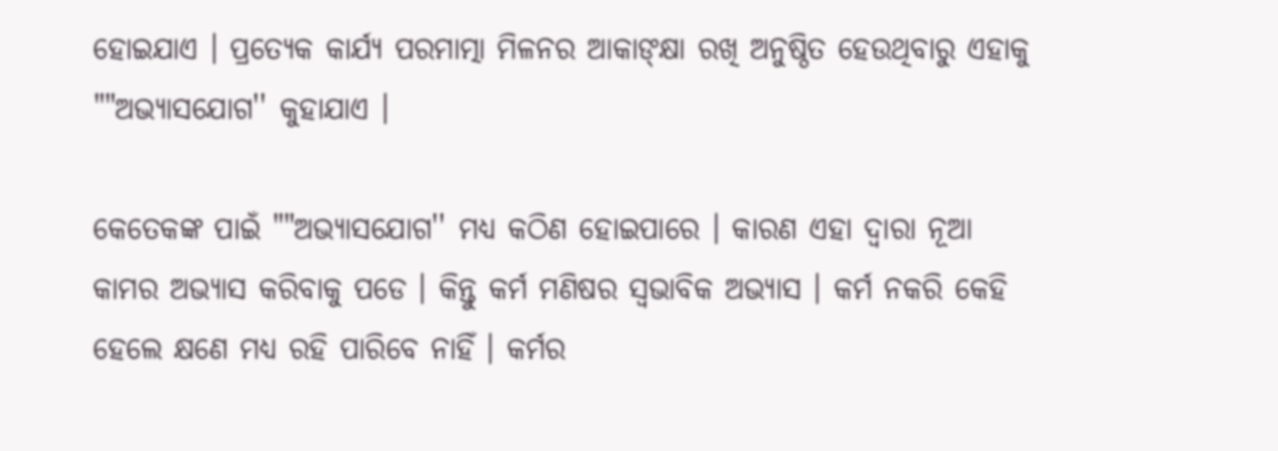ହୋଇଯାଏ । ପ୍ରତ୍ୟେକ କାର୍ଯ୍ୟ ପରମାତ୍ମା ମିଳନର ଆକାଙ୍କ୍ଷା ରଖି ଅନୁଷ୍ଠିତ ହେଉଥିବାରୁ ଏହାକୁ ""ଅଭ୍ୟାସଯୋଗ'' କୁହାଯାଏ ।

କେତେକଙ୍କ ପାଇଁ ""ଅଭ୍ୟାସଯୋଗ'' ମଧ୍ୟ କଠିଣ ହୋଇପାରେ । କାରଣ ଏହା ଦ୍ୱାରା ନୂଆ କାମର ଅଭ୍ୟାସ କରିବାକୁ ପଡେ । କିନ୍ତୁ କର୍ମ ମଣିଷର ସ୍ୱଭାବିକ ଅଭ୍ୟାସ । କର୍ମ ନକରି କେହି ହେଲେ କ୍ଷଣେ ମଧ୍ୟ ରହି ପାରିବେ ନାହିଁ । କର୍ମର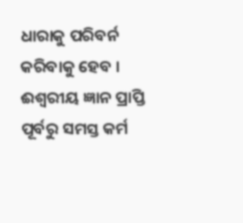ଧାରାକୁ ପରିବର୍ନ କରିବାକୁ ହେବ । ଈଶ୍ୱରୀୟ ଜ୍ଞାନ ପ୍ରାପ୍ତି ପୂର୍ବରୁ ସମସ୍ତ କର୍ମ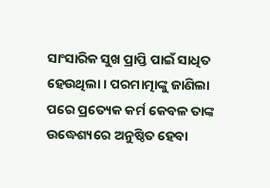ସାଂସାରିକ ସୁଖ ପ୍ରାପ୍ତି ପାଇଁ ସାଧିତ ହେଉଥିଲା । ପରମାତ୍ମାଙ୍କୁ ଜାଣିଲା ପରେ ପ୍ରତ୍ୟେକ କର୍ମ କେବଳ ତାଙ୍କ ଉଦ୍ଧେଶ୍ୟରେ ଅନୁଷ୍ଠିତ ହେବା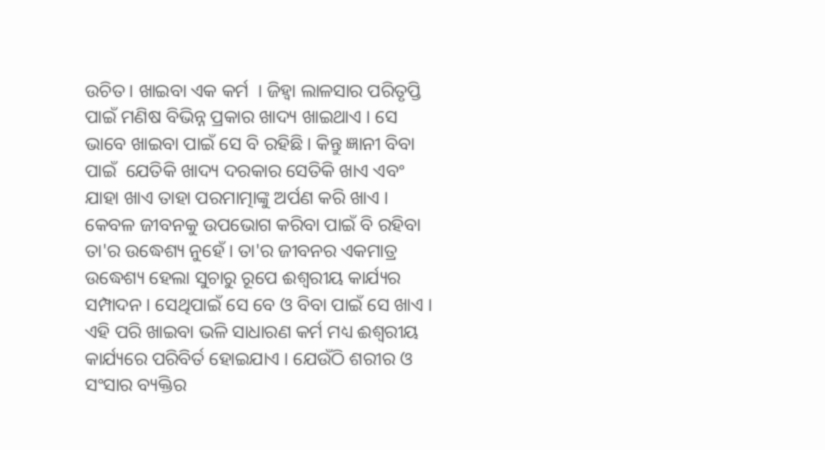ଉଚିତ । ଖାଇବା ଏକ କର୍ମ  । ଜିହ୍ୱା ଲାଳସାର ପରିତୃପ୍ତି ପାଇଁ ମଣିଷ ବିଭିନ୍ନ ପ୍ରକାର ଖାଦ୍ୟ ଖାଇଥାଏ । ସେ ଭାବେ ଖାଇବା ପାଇଁ ସେ ବି ରହିଛି । କିନ୍ତୁ ଜ୍ଞାନୀ ବିବା ପାଇଁ  ଯେତିକି ଖାଦ୍ୟ ଦରକାର ସେତିକି ଖାଏ ଏବଂ ଯାହା ଖାଏ ତାହା ପରମାତ୍ମାଙ୍କୁ ଅର୍ପଣ କରି ଖାଏ । କେବଳ ଜୀବନକୁ ଉପଭୋଗ କରିବା ପାଇଁ ବି ରହିବା ତା'ର ଉଦ୍ଧେଶ୍ୟ ନୁହେଁ । ତା'ର ଜୀବନର ଏକମାତ୍ର ଉଦ୍ଧେଶ୍ୟ ହେଲା ସୁଚାରୁ ରୂପେ ଈଶ୍ୱରୀୟ କାର୍ଯ୍ୟର ସମ୍ପାଦନ । ସେଥିପାଇଁ ସେ ବେ ଓ ବିବା ପାଇଁ ସେ ଖାଏ । ଏହି ପରି ଖାଇବା ଭଳି ସାଧାରଣ କର୍ମ ମଧ୍ୟ ଈଶ୍ୱରୀୟ କାର୍ଯ୍ୟରେ ପରିବିର୍ତ ହୋଇଯାଏ । ଯେଉଁଠି ଶରୀର ଓ ସଂସାର ବ୍ୟକ୍ତିର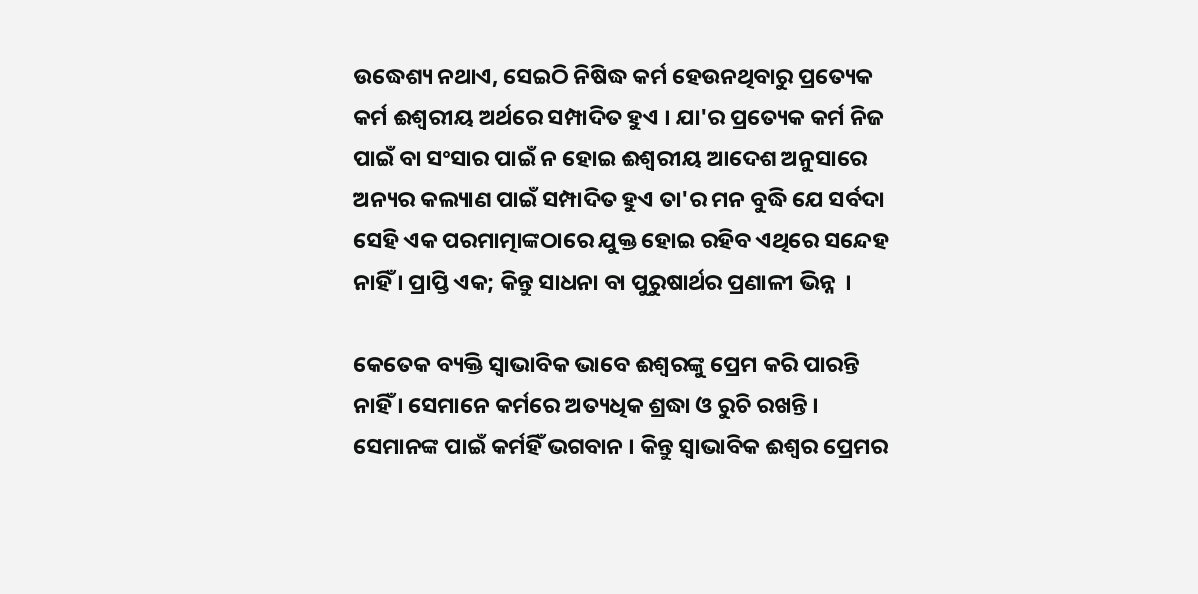ଉଦ୍ଧେଶ୍ୟ ନଥାଏ, ସେଇଠି ନିଷିଦ୍ଧ କର୍ମ ହେଉନଥିବାରୁ ପ୍ରତ୍ୟେକ କର୍ମ ଈଶ୍ୱରୀୟ ଅର୍ଥରେ ସମ୍ପାଦିତ ହୁଏ । ଯା'ର ପ୍ରତ୍ୟେକ କର୍ମ ନିଜ ପାଇଁ ବା ସଂସାର ପାଇଁ ନ ହୋଇ ଈଶ୍ୱରୀୟ ଆଦେଶ ଅନୁସାରେ ଅନ୍ୟର କଲ୍ୟାଣ ପାଇଁ ସମ୍ପାଦିତ ହୁଏ ତା'ର ମନ ବୁଦ୍ଧି ଯେ ସର୍ବଦା ସେହି ଏକ ପରମାତ୍ମାଙ୍କଠାରେ ଯୁକ୍ତ ହୋଇ ରହିବ ଏଥିରେ ସନ୍ଦେହ ନାହିଁ । ପ୍ରାପ୍ତି ଏକ; କିନ୍ତୁ ସାଧନା ବା ପୁରୁଷାର୍ଥର ପ୍ରଣାଳୀ ଭିନ୍ନ  ।

କେତେକ ବ୍ୟକ୍ତି ସ୍ୱାଭାବିକ ଭାବେ ଈଶ୍ୱରଙ୍କୁ ପ୍ରେମ କରି ପାରନ୍ତି ନାହିଁ । ସେମାନେ କର୍ମରେ ଅତ୍ୟଧିକ ଶ୍ରଦ୍ଧା ଓ ରୁଚି ରଖନ୍ତି । ସେମାନଙ୍କ ପାଇଁ କର୍ମହିଁ ଭଗବାନ । କିନ୍ତୁ ସ୍ୱାଭାବିକ ଈଶ୍ୱର ପ୍ରେମର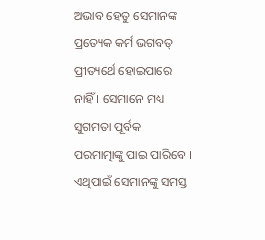ଅଭାବ ହେତୁ ସେମାନଙ୍କ ପ୍ରତ୍ୟେକ କର୍ମ ଭଗବତ୍ ପ୍ରୀତ୍ୟର୍ଥେ ହୋଇପାରେ ନାହିଁ । ସେମାନେ ମଧ୍ୟ ସୁଗମତା ପୂର୍ବକ ପରମାତ୍ମାଙ୍କୁ ପାଇ ପାରିବେ । ଏଥିପାଇଁ ସେମାନଙ୍କୁ ସମସ୍ତ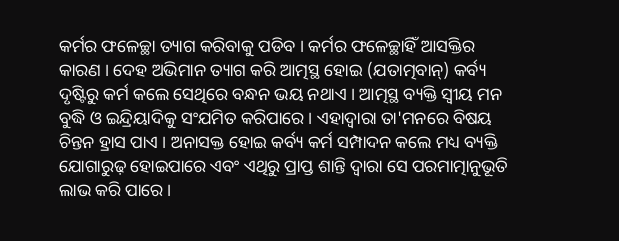କର୍ମର ଫଳେଚ୍ଛା ତ୍ୟାଗ କରିବାକୁ ପଡିବ । କର୍ମର ଫଳେଚ୍ଛାହିଁ ଆସକ୍ତିର କାରଣ । ଦେହ ଅଭିମାନ ତ୍ୟାଗ କରି ଆତ୍ମସ୍ଥ ହୋଇ (ଯତାତ୍ମବାନ୍) କର୍ବ୍ୟ ଦୃଷ୍ଟିରୁ କର୍ମ କଲେ ସେଥିରେ ବନ୍ଧନ ଭୟ ନଥାଏ । ଆତ୍ମସ୍ଥ ବ୍ୟକ୍ତି ସ୍ୱୀୟ ମନ ବୁଦ୍ଧି ଓ ଇନ୍ଦ୍ରିୟାଦିକୁ ସଂଯମିତ କରିପାରେ । ଏହାଦ୍ୱାରା ତା'ମନରେ ବିଷୟ ଚିନ୍ତନ ହ୍ରାସ ପାଏ । ଅନାସକ୍ତ ହୋଇ କର୍ବ୍ୟ କର୍ମ ସମ୍ପାଦନ କଲେ ମଧ୍ୟ ବ୍ୟକ୍ତି ଯୋଗାରୁଢ଼ ହୋଇପାରେ ଏବଂ ଏଥିରୁ ପ୍ରାପ୍ତ ଶାନ୍ତି ଦ୍ୱାରା ସେ ପରମାତ୍ମାନୁଭୂତି ଲାଭ କରି ପାରେ ।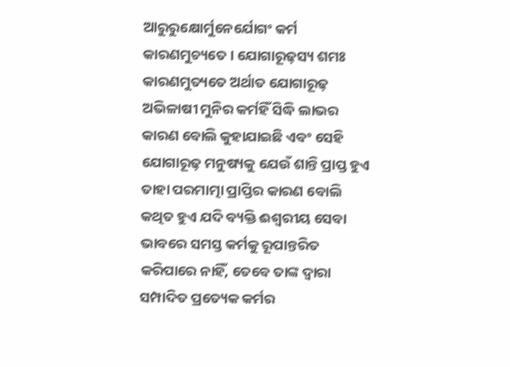ଆରୁରୁକ୍ଷୋର୍ମୁନେର୍ଯୋଗଂ କର୍ମ କାରଣମୁଚ୍ୟତେ । ଯୋଗାରୂଢ଼ସ୍ୟ ଶମଃ କାରଣମୁତ୍ୟତେ ଅର୍ଥାତ ଯୋଗାରୂଢ଼ ଅଭିଳାଷୀ ମୁନିର କର୍ମହିଁ ସିଦ୍ଧି ଲାଭର କାରଣ ବୋଲି କୁହାଯାଇଛି ଏବଂ ସେହି ଯୋଗାରୂଢ଼ ମନୁଷ୍ୟକୁ ଯେଉଁ ଶାନ୍ତି ପ୍ରାପ୍ତ ହୁଏ ତାହା ପରମାତ୍ମା ପ୍ରାପ୍ତିର କାରଣ ବୋଲି କଥିତ ହୁଏ ଯଦି ବ୍ୟକ୍ତି ଈଶ୍ୱରୀୟ ସେବା ଭାବରେ ସମସ୍ତ କର୍ମକୁ ରୂପାନ୍ତରିତ କରିପାରେ ନାହିଁ, ତେବେ ତାଙ୍କ ଦ୍ୱାରା ସମ୍ପାଦିତ ପ୍ରତ୍ୟେକ କର୍ମର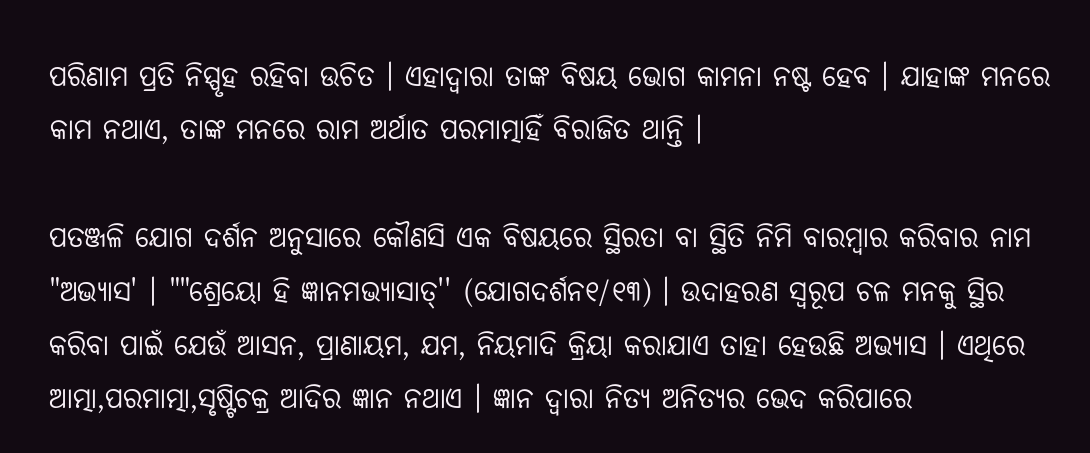ପରିଣାମ ପ୍ରତି ନିସ୍ପୃହ ରହିବା ଉଚିତ । ଏହାଦ୍ୱାରା ତାଙ୍କ ବିଷୟ ଭୋଗ କାମନା ନଷ୍ଟ ହେବ । ଯାହାଙ୍କ ମନରେ କାମ ନଥାଏ, ତାଙ୍କ ମନରେ ରାମ ଅର୍ଥାତ ପରମାତ୍ମାହିଁ ବିରାଜିତ ଥାନ୍ତି ।

ପତଞ୍ଜଳି ଯୋଗ ଦର୍ଶନ ଅନୁସାରେ କୌଣସି ଏକ ବିଷୟରେ ସ୍ଥିରତା ବା ସ୍ଥିତି ନିମି ବାରମ୍ବାର କରିବାର ନାମ "ଅଭ୍ୟାସ' । ""ଶ୍ରେୟୋ ହି ଜ୍ଞାନମଭ୍ୟାସାତ୍'' (ଯୋଗଦର୍ଶନ୧/୧୩) । ଉଦାହରଣ ସ୍ୱରୂପ ଚଳ ମନକୁ ସ୍ଥିର କରିବା ପାଇଁ ଯେଉଁ ଆସନ, ପ୍ରାଣାୟମ, ଯମ, ନିୟମାଦି କ୍ରିୟା କରାଯାଏ ତାହା ହେଉଛି ଅଭ୍ୟାସ । ଏଥିରେ ଆତ୍ମା,ପରମାତ୍ମା,ସୃଷ୍ଟିଚକ୍ର ଆଦିର ଜ୍ଞାନ ନଥାଏ । ଜ୍ଞାନ ଦ୍ୱାରା ନିତ୍ୟ ଅନିତ୍ୟର ଭେଦ କରିପାରେ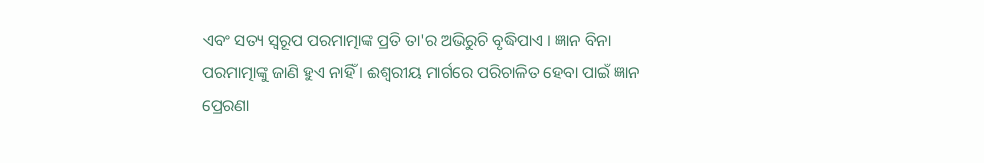ଏବଂ ସତ୍ୟ ସ୍ୱରୂପ ପରମାତ୍ମାଙ୍କ ପ୍ରତି ତା'ର ଅଭିରୁଚି ବୃଦ୍ଧିପାଏ । ଜ୍ଞାନ ବିନା ପରମାତ୍ମାଙ୍କୁ ଜାଣି ହୁଏ ନାହିଁ । ଈଶ୍ୱରୀୟ ମାର୍ଗରେ ପରିଚାଳିତ ହେବା ପାଇଁ ଜ୍ଞାନ ପ୍ରେରଣା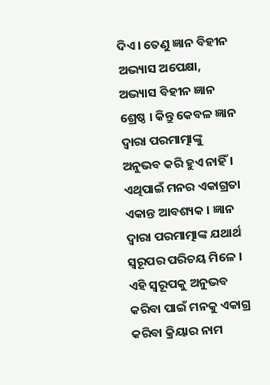ଦିଏ । ତେଣୁ ଜ୍ଞାନ ବିହୀନ ଅଭ୍ୟାସ ଅପେକ୍ଷା, ଅଭ୍ୟାସ ବିହୀନ ଜ୍ଞାନ ଶ୍ରେଷ୍ଠ । କିନ୍ତୁ କେବଳ ଜ୍ଞାନ ଦ୍ୱାରା ପରମାତ୍ମାଙ୍କୁ ଅନୁଭବ କରି ହୁଏ ନାହିଁ । ଏଥିପାଇଁ ମନର ଏକାଗ୍ରତା ଏକାନ୍ତ ଆବଶ୍ୟକ । ଜ୍ଞାନ ଦ୍ୱାରା ପରମାତ୍ମାଙ୍କ ଯଥାର୍ଥ ସ୍ୱରୂପର ପରିଚୟ ମିଳେ । ଏହି ସ୍ୱରୂପକୁ ଅନୁଭବ କରିବା ପାଇଁ ମନକୁ ଏକାଗ୍ର କରିବା କ୍ରିୟାର ନାମ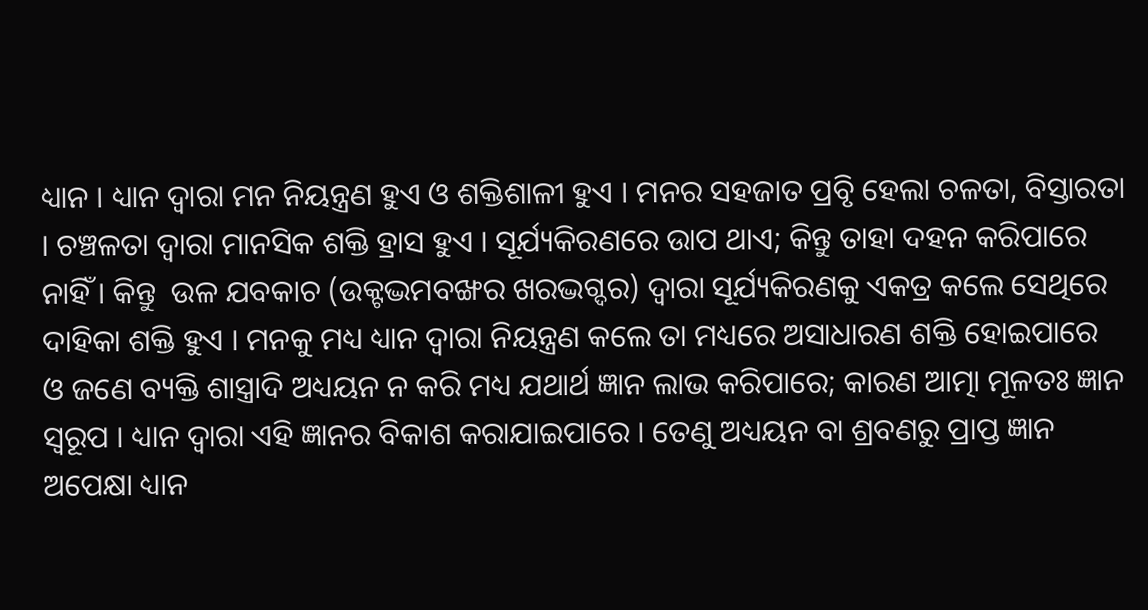ଧ୍ୟାନ । ଧ୍ୟାନ ଦ୍ୱାରା ମନ ନିୟନ୍ତ୍ରଣ ହୁଏ ଓ ଶକ୍ତିଶାଳୀ ହୁଏ । ମନର ସହଜାତ ପ୍ରବୃି ହେଲା ଚଳତା, ବିସ୍ତାରତା । ଚଞ୍ଚଳତା ଦ୍ୱାରା ମାନସିକ ଶକ୍ତି ହ୍ରାସ ହୁଏ । ସୂର୍ଯ୍ୟକିରଣରେ ଉାପ ଥାଏ; କିନ୍ତୁ ତାହା ଦହନ କରିପାରେ  ନାହିଁ । କିନ୍ତୁ  ଉଳ ଯବକାଚ (ଉକ୍ଟଦ୍ଭମବଙ୍ଖର ଖରଦ୍ଭଗ୍ଦର) ଦ୍ୱାରା ସୂର୍ଯ୍ୟକିରଣକୁ ଏକତ୍ର କଲେ ସେଥିରେ ଦାହିକା ଶକ୍ତି ହୁଏ । ମନକୁ ମଧ୍ୟ ଧ୍ୟାନ ଦ୍ୱାରା ନିୟନ୍ତ୍ରଣ କଲେ ତା ମଧ୍ୟରେ ଅସାଧାରଣ ଶକ୍ତି ହୋଇପାରେ  ଓ ଜଣେ ବ୍ୟକ୍ତି ଶାସ୍ତ୍ରାଦି ଅଧ୍ୟୟନ ନ କରି ମଧ୍ୟ ଯଥାର୍ଥ ଜ୍ଞାନ ଲାଭ କରିପାରେ; କାରଣ ଆତ୍ମା ମୂଳତଃ ଜ୍ଞାନ ସ୍ୱରୂପ । ଧ୍ୟାନ ଦ୍ୱାରା ଏହି ଜ୍ଞାନର ବିକାଶ କରାଯାଇପାରେ । ତେଣୁ ଅଧ୍ୟୟନ ବା ଶ୍ରବଣରୁ ପ୍ରାପ୍ତ ଜ୍ଞାନ ଅପେକ୍ଷା ଧ୍ୟାନ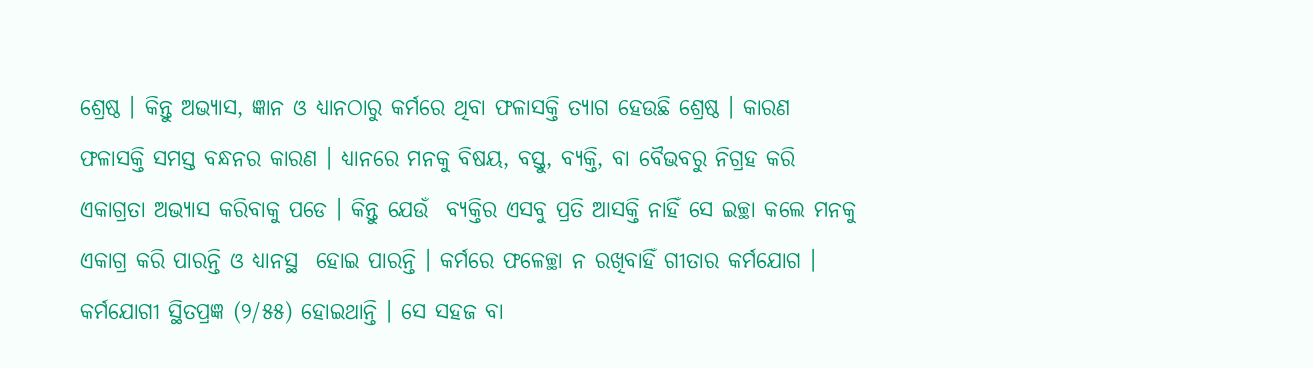ଶ୍ରେଷ୍ଠ । କିନ୍ତୁ ଅଭ୍ୟାସ, ଜ୍ଞାନ ଓ ଧ୍ୟାନଠାରୁ କର୍ମରେ ଥିବା ଫଳାସକ୍ତି ତ୍ୟାଗ ହେଉଛି ଶ୍ରେଷ୍ଠ । କାରଣ ଫଳାସକ୍ତି ସମସ୍ତ ବନ୍ଧନର କାରଣ । ଧ୍ୟାନରେ ମନକୁ ବିଷୟ, ବସ୍ତୁ, ବ୍ୟକ୍ତି, ବା ବୈଭବରୁ ନିଗ୍ରହ କରି ଏକାଗ୍ରତା ଅଭ୍ୟାସ କରିବାକୁ ପଡେ । କିନ୍ତୁ ଯେଉଁ  ବ୍ୟକ୍ତିର ଏସବୁ ପ୍ରତି ଆସକ୍ତି ନାହିଁ ସେ ଇଚ୍ଛା କଲେ ମନକୁ ଏକାଗ୍ର କରି ପାରନ୍ତି ଓ ଧ୍ୟାନସ୍ଥ  ହୋଇ ପାରନ୍ତି । କର୍ମରେ ଫଳେଚ୍ଛା ନ ରଖିବାହିଁ ଗୀତାର କର୍ମଯୋଗ । କର୍ମଯୋଗୀ ସ୍ଥିତପ୍ରଜ୍ଞ (୨/୫୫) ହୋଇଥାନ୍ତି । ସେ ସହଜ ବା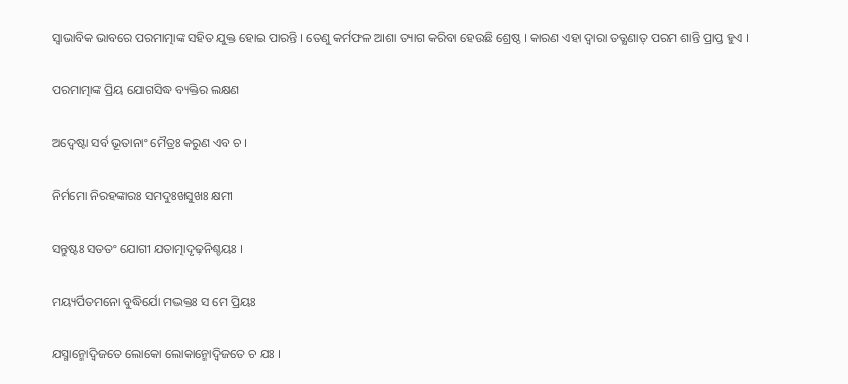ସ୍ୱାଭାବିକ ଭାବରେ ପରମାତ୍ମାଙ୍କ ସହିତ ଯୁକ୍ତ ହୋଇ ପାରନ୍ତି । ତେଣୁ କର୍ମଫଳ ଆଶା ତ୍ୟାଗ କରିବା ହେଉଛି ଶ୍ରେଷ୍ଠ । କାରଣ ଏହା ଦ୍ୱାରା ତତ୍କ୍ଷଣାତ୍ ପରମ ଶାନ୍ତି ପ୍ରାପ୍ତ ହୁଏ ।

ପରମାତ୍ମାଙ୍କ ପ୍ରିୟ ଯୋଗସିଦ୍ଧ ବ୍ୟକ୍ତିର ଲକ୍ଷଣ

ଅଦ୍ୱେଷ୍ଟା ସର୍ବ ଭୂତାନାଂ ମୈତ୍ରଃ କରୁଣ ଏବ ଚ ।

ନିର୍ମମୋ ନିରହଙ୍କାରଃ ସମଦୁଃଖସୁଖଃ କ୍ଷମୀ

ସନ୍ତୁଷ୍ଟଃ ସତତଂ ଯୋଗୀ ଯତାତ୍ମାଦୃଢ଼ନିଶ୍ଚୟଃ ।

ମୟ୍ୟର୍ପିତମନୋ ବୁଦ୍ଧିର୍ଯୋ ମଦ୍ଭକ୍ତଃ ସ ମେ ପ୍ରିୟଃ

ଯସ୍ମାନ୍ମୋଦ୍ୱିଜତେ ଲୋକୋ ଲୋକାନ୍ମୋଦ୍ୱିଜତେ ଚ ଯଃ ।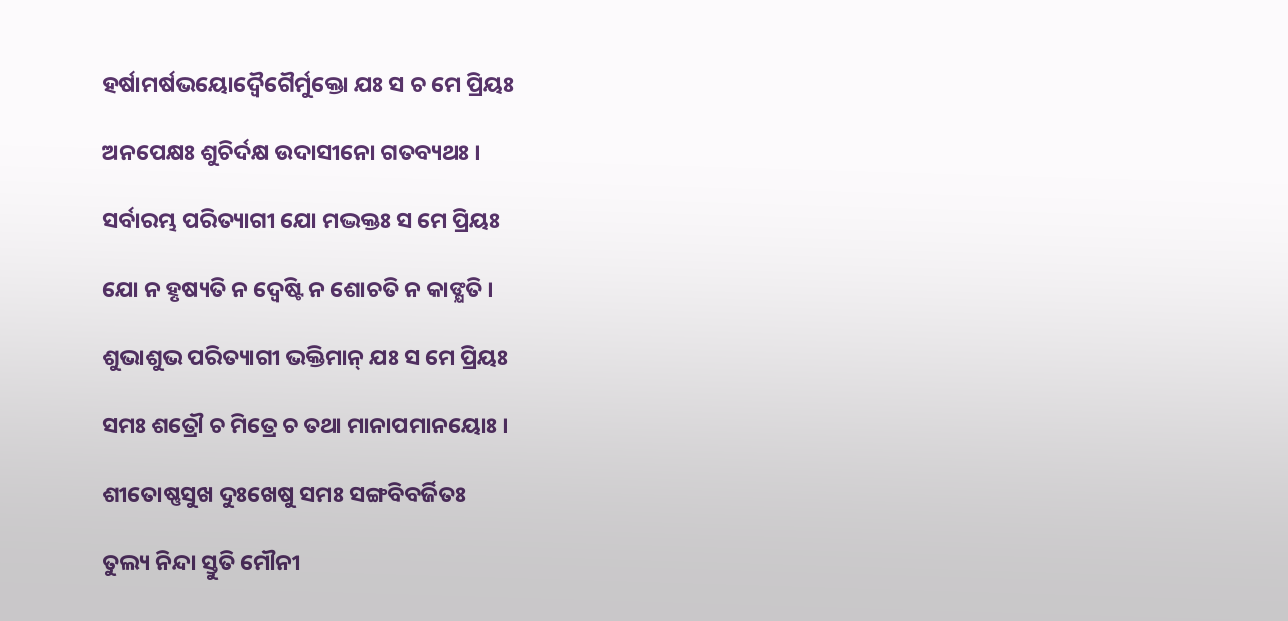ହର୍ଷାମର୍ଷଭୟୋଦ୍ୱୈଗୈର୍ମୁକ୍ତୋ ଯଃ ସ ଚ ମେ ପ୍ରିୟଃ

ଅନପେକ୍ଷଃ ଶୁଚିର୍ଦକ୍ଷ ଉଦାସୀନୋ ଗତବ୍ୟଥଃ ।

ସର୍ବାରମ୍ଭ ପରିତ୍ୟାଗୀ ଯୋ ମଦ୍ଭକ୍ତଃ ସ ମେ ପ୍ରିୟଃ

ଯୋ ନ ହୃଷ୍ୟତି ନ ଦ୍ୱେଷ୍ଟି ନ ଶୋଚତି ନ କାଙ୍କ୍ଷତି ।

ଶୁଭାଶୁଭ ପରିତ୍ୟାଗୀ ଭକ୍ତିମାନ୍ ଯଃ ସ ମେ ପ୍ରିୟଃ

ସମଃ ଶତ୍ରୌ ଚ ମିତ୍ରେ ଚ ତଥା ମାନାପମାନୟୋଃ ।

ଶୀତୋଷ୍ଣସୁଖ ଦୁଃଖେଷୁ ସମଃ ସଙ୍ଗବିବର୍ଜିତଃ

ତୁଲ୍ୟ ନିନ୍ଦା ସ୍ତୁତି ମୌନୀ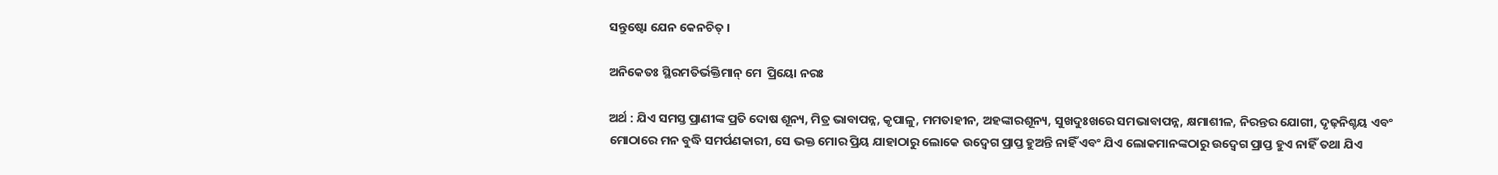ସନ୍ତୁଷ୍ଟୋ ଯେନ କେନଚିତ୍ ।

ଅନିକେତଃ ସ୍ଥିରମତିର୍ଭକ୍ତିମାନ୍ ମେ  ପ୍ରିୟୋ ନରଃ

ଅର୍ଥ : ଯିଏ ସମସ୍ତ ପ୍ରାଣୀଙ୍କ ପ୍ରତି ଦୋଷ ଶୂନ୍ୟ, ମିତ୍ର ଭାବାପନ୍ନ, କୃପାଳୁ, ମମତାହୀନ, ଅହଙ୍କାରଶୂନ୍ୟ, ସୁଖଦୁଃଖରେ ସମଭାବାପନ୍ନ, କ୍ଷମାଶୀଳ, ନିରନ୍ତର ଯୋଗୀ, ଦୃଢ଼ନିଶ୍ଚୟ ଏବଂ ମୋଠାରେ ମନ ବୁଦ୍ଧି ସମର୍ପଣକାରୀ, ସେ ଭକ୍ତ ମୋର ପ୍ରିୟ ଯାହାଠାରୁ ଲୋକେ ଉଦ୍ବେଗ ପ୍ରାପ୍ତ ହୁଅନ୍ତି ନାହିଁ ଏବଂ ଯିଏ ଲୋକମାନଙ୍କଠାରୁ ଉଦ୍ବେଗ ପ୍ରାପ୍ତ ହୁଏ ନାହିଁ ତଥା ଯିଏ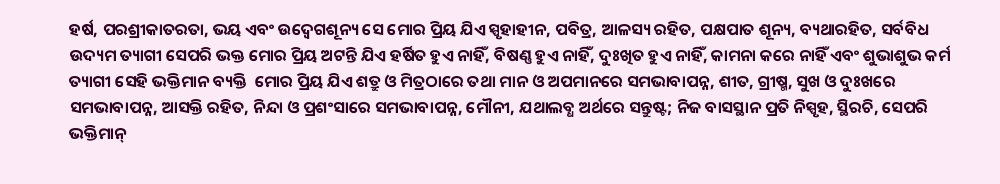ହର୍ଷ, ପରଶ୍ରୀକାତରତା, ଭୟ ଏବଂ ଉଦ୍ବେଗଶୂନ୍ୟ ସେ ମୋର ପ୍ରିୟ ଯିଏ ସ୍ପୃହାହୀନ, ପବିତ୍ର, ଆଳସ୍ୟ ରହିତ, ପକ୍ଷପାତ ଶୂନ୍ୟ, ବ୍ୟଥାରହିତ, ସର୍ବବିଧ ଉଦ୍ୟମ ତ୍ୟାଗୀ ସେପରି ଭକ୍ତ ମୋର ପ୍ରିୟ ଅଟନ୍ତି ଯିଏ ହର୍ଷିତ ହୁଏ ନାହିଁ, ବିଷଣ୍ଣ ହୁଏ ନାହିଁ, ଦୁଃଖିତ ହୁଏ ନାହିଁ, କାମନା କରେ ନାହିଁ ଏବଂ ଶୁଭାଶୁଭ କର୍ମ ତ୍ୟାଗୀ ସେହି ଭକ୍ତିମାନ ବ୍ୟକ୍ତି  ମୋର ପ୍ରିୟ ଯିଏ ଶତ୍ରୁ ଓ ମିତ୍ରଠାରେ ତଥା ମାନ ଓ ଅପମାନରେ ସମଭାବାପନ୍ନ, ଶୀତ, ଗ୍ରୀଷ୍ମ, ସୁଖ ଓ ଦୁଃଖରେ ସମଭାବାପନ୍ନ, ଆସକ୍ତି ରହିତ, ନିନ୍ଦା ଓ ପ୍ରଶଂସାରେ ସମଭାବାପନ୍ନ, ମୌନୀ, ଯଥାଲବ୍ଧ ଅର୍ଥରେ ସନ୍ତୁଷ୍ଟ; ନିଜ ବାସସ୍ଥାନ ପ୍ରତି ନିସ୍ପୃହ, ସ୍ଥିରଚି, ସେପରି ଭକ୍ତିମାନ୍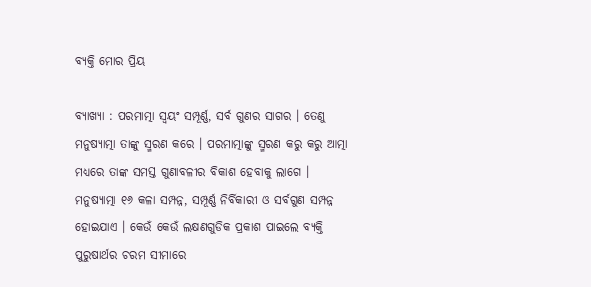ବ୍ୟକ୍ତି ମୋର ପ୍ରିୟ

ବ୍ୟାଖ୍ୟା : ପରମାତ୍ମା ସ୍ୱୟଂ ସମ୍ପୂର୍ଣ୍ଣ, ସର୍ବ ଗୁଣର ସାଗର । ତେଣୁ ମନୁଷ୍ୟାତ୍ମା ତାଙ୍କୁ ସ୍ମରଣ କରେ । ପରମାତ୍ମାଙ୍କୁ ସ୍ମରଣ କରୁ କରୁ ଆତ୍ମା ମଧ୍ୟରେ ତାଙ୍କ ସମସ୍ତ ଗୁଣାବଳୀର ବିକାଶ ହେବାକୁ ଲାଗେ । ମନୁଷ୍ୟାତ୍ମା ୧୬ କଳା ସମ୍ପନ୍ନ, ସମ୍ପୂର୍ଣ୍ଣ ନିର୍ବିକାରୀ ଓ ସର୍ବଗୁଣ ସମ୍ପନ୍ନ ହୋଇଯାଏ । କେଉଁ କେଉଁ ଲକ୍ଷଣଗୁଡିକ ପ୍ରକାଶ ପାଇଲେ ବ୍ୟକ୍ତି ପୁରୁଷାର୍ଥର ଚରମ ସୀମାରେ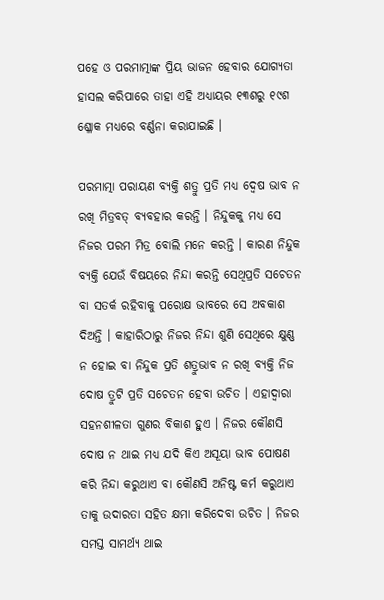ପହେ ଓ ପରମାତ୍ମାଙ୍କ ପ୍ରିୟ ଭାଜନ ହେବାର ଯୋଗ୍ୟତା ହାସଲ କରିପାରେ ତାହା ଏହି ଅଧ୍ୟାୟର ୧୩ଶରୁ ୧୯ଶ ଶ୍ଳୋକ ମଧ୍ୟରେ ବର୍ଣ୍ଣନା କରାଯାଇଛି ।

ପରମାତ୍ମା ପରାୟଣ ବ୍ୟକ୍ତି ଶତ୍ରୁ ପ୍ରତି ମଧ୍ୟ ଦ୍ୱେଷ ଭାବ ନ ରଖି ମିତ୍ରବତ୍ ବ୍ୟବହାର କରନ୍ତି । ନିନ୍ଦୁକକୁ ମଧ୍ୟ ସେ ନିଜର ପରମ ମିତ୍ର ବୋଲି ମନେ କରନ୍ତି । କାରଣ ନିନ୍ଦୁକ ବ୍ୟକ୍ତି ଯେଉଁ ବିଷୟରେ ନିନ୍ଦା କରନ୍ତି ସେଥିପ୍ରତି ସଚେତନ ବା ସତର୍କ ରହିବାକୁ ପରୋକ୍ଷ ଭାବରେ ସେ ଅବକାଶ ଦିଅନ୍ତି । କାହାରିଠାରୁ ନିଜର ନିନ୍ଦା ଶୁଣି ସେଥିରେ କ୍ଷୁଣ୍ଣ ନ ହୋଇ ବା ନିନ୍ଦୁକ ପ୍ରତି ଶତ୍ରୁଭାବ ନ ରଖି ବ୍ୟକ୍ତି ନିଜ ଦୋଷ ତ୍ରୁଟି ପ୍ରତି ସଚେତନ ହେବା ଉଚିତ । ଏହାଦ୍ୱାରା ସହନଶୀଳତା ଗୁଣର ବିକାଶ ହୁଏ । ନିଜର କୌଣସି ଦୋଷ ନ ଥାଇ ମଧ୍ୟ ଯଦି କିଏ ଅସୂୟା ଭାବ ପୋଷଣ କରି ନିନ୍ଦା କରୁଥାଏ ବା କୌଣସି ଅନିଷ୍ଟ କର୍ମ କରୁଥାଏ ତାକୁ ଉଦାରତା ସହିତ କ୍ଷମା କରିଦେବା ଉଚିତ । ନିଜର ସମସ୍ତ ସାମର୍ଥ୍ୟ ଥାଇ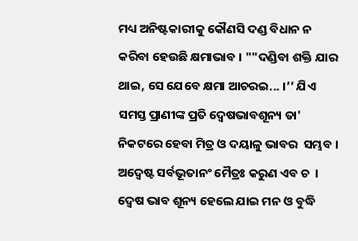ମଧ୍ୟ ଅନିଷ୍ଟକାରୀକୁ କୌଣସି ଦଣ୍ଡ ବିଧାନ ନ କରିବା ହେଉଛି କ୍ଷମାଭାବ । ""ଦଣ୍ଡିବା ଶକ୍ତି ଯାର ଥାଇ, ସେ ଯେବେ କ୍ଷମା ଆଚରଇ... ।’’ ଯିଏ ସମସ୍ତ ପ୍ରାଣୀଙ୍କ ପ୍ରତି ଦ୍ୱେଷଭାବଶୂନ୍ୟ ତା' ନିକଟରେ ହେବା ମିତ୍ର ଓ ଦୟାଳୁ ଭାବର  ସମ୍ଭବ । ଅଦ୍ୱେଷ୍ଟ ସର୍ବଭୂତାନଂ ମୈତ୍ରଃ କରୁଣ ଏବ ଚ  । ଦ୍ୱେଷ ଭାବ ଶୂନ୍ୟ ହେଲେ ଯାଇ ମନ ଓ ବୁଦ୍ଧି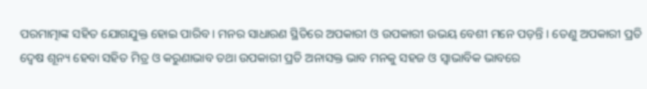ପରମାତ୍ମାଙ୍କ ସହିତ ଯୋଗଯୁକ୍ତ ହୋଇ ପାରିବ । ମନର ସାଧାରଣ ସ୍ଥିତିରେ ଅପକାରୀ ଓ ଉପକାରୀ ଉଭୟ ବେଶୀ ମନେ ପଡ଼ନ୍ତି । ତେଣୁ ଅପକାରୀ ପ୍ରତି ଦ୍ୱେଷ ଶୂନ୍ୟ ହେବା ସହିତ ମିତ୍ର ଓ କରୁଣାଭାବ ତଥା ଉପକାରୀ ପ୍ରତି ଅନାସକ୍ତ ଭାବ ମନକୁ ସହଜ ଓ ସ୍ୱାଭାବିକ ଭାବରେ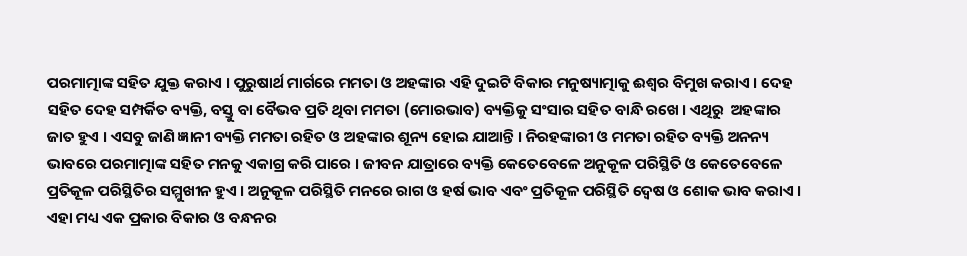ପରମାତ୍ମାଙ୍କ ସହିତ ଯୁକ୍ତ କରାଏ । ପୁରୁଷାର୍ଥ ମାର୍ଗରେ ମମତା ଓ ଅହଙ୍କାର ଏହି ଦୁଇଟି ବିକାର ମନୁଷ୍ୟାତ୍ମାକୁ ଈଶ୍ୱର ବିମୁଖ କରାଏ । ଦେହ ସହିତ ଦେହ ସମ୍ପର୍କିତ ବ୍ୟକ୍ତି, ବସ୍ତୁ ବା ବୈଭବ ପ୍ରତି ଥିବା ମମତା (ମୋରଭାବ) ବ୍ୟକ୍ତିକୁ ସଂସାର ସହିତ ବାନ୍ଧି ରଖେ । ଏଥିରୁ  ଅହଙ୍କାର ଜାତ ହୁଏ । ଏସବୁ ଜାଣି ଜ୍ଞାନୀ ବ୍ୟକ୍ତି ମମତା ରହିତ ଓ ଅହଙ୍କାର ଶୂନ୍ୟ ହୋଇ ଯାଆନ୍ତି । ନିରହଙ୍କାରୀ ଓ ମମତା ରହିତ ବ୍ୟକ୍ତି ଅନନ୍ୟ ଭାବରେ ପରମାତ୍ମାଙ୍କ ସହିତ ମନକୁ ଏକାଗ୍ର କରି ପାରେ । ଜୀବନ ଯାତ୍ରାରେ ବ୍ୟକ୍ତି କେତେବେଳେ ଅନୁକୂଳ ପରିସ୍ଥିତି ଓ କେତେବେଳେ ପ୍ରତିକୂଳ ପରିସ୍ଥିତିର ସମ୍ମୁଖୀନ ହୁଏ । ଅନୁକୂଳ ପରିସ୍ଥିତି ମନରେ ରାଗ ଓ ହର୍ଷ ଭାବ ଏବଂ ପ୍ରତିକୂଳ ପରିସ୍ଥିତି ଦ୍ୱେଷ ଓ ଶୋକ ଭାବ କରାଏ । ଏହା ମଧ୍ୟ ଏକ ପ୍ରକାର ବିକାର ଓ ବନ୍ଧନର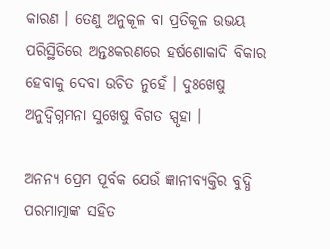କାରଣ । ତେଣୁ ଅନୁକୂଳ ବା ପ୍ରତିକୂଳ ଉଭୟ ପରିସ୍ଥିତିରେ ଅନ୍ତଃକରଣରେ ହର୍ଷଶୋକାଦି ବିକାର ହେବାକୁ ଦେବା ଉଚିତ ନୁହେଁ । ଦୁଃଖେଷୁ ଅନୁଦ୍ବିଗ୍ନମନା ସୁଖେଷୁ ବିଗତ ସ୍ପୃହା ।

ଅନନ୍ୟ ପ୍ରେମ ପୂର୍ବକ ଯେଉଁ ଜ୍ଞାନୀବ୍ୟକ୍ତିର ବୁଦ୍ଧି ପରମାତ୍ମାଙ୍କ ସହିତ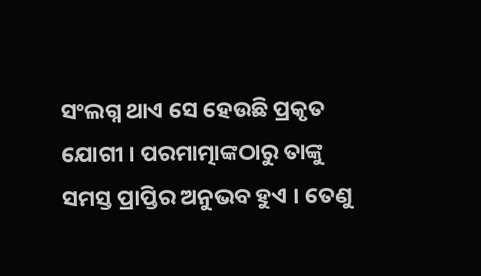ସଂଲଗ୍ନ ଥାଏ ସେ ହେଉଛି ପ୍ରକୃତ ଯୋଗୀ । ପରମାତ୍ମାଙ୍କଠାରୁ ତାଙ୍କୁ ସମସ୍ତ ପ୍ରାପ୍ତିର ଅନୁଭବ ହୁଏ । ତେଣୁ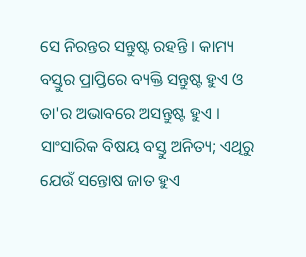ସେ ନିରନ୍ତର ସନ୍ତୁଷ୍ଟ ରହନ୍ତି । କାମ୍ୟ ବସ୍ତୁର ପ୍ରାପ୍ତିରେ ବ୍ୟକ୍ତି ସନ୍ତୁଷ୍ଟ ହୁଏ ଓ ତା'ର ଅଭାବରେ ଅସନ୍ତୁଷ୍ଟ ହୁଏ । ସାଂସାରିକ ବିଷୟ ବସ୍ତୁ ଅନିତ୍ୟ; ଏଥିରୁ ଯେଉଁ ସନ୍ତୋଷ ଜାତ ହୁଏ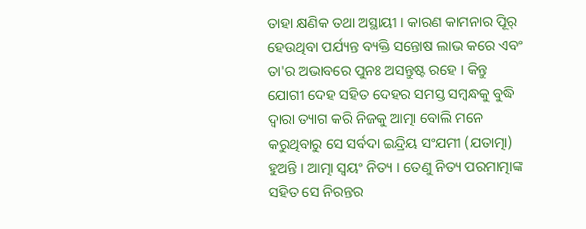ତାହା କ୍ଷଣିକ ତଥା ଅସ୍ଥାୟୀ । କାରଣ କାମନାର ପୂିର୍ ହେଉଥିବା ପର୍ଯ୍ୟନ୍ତ ବ୍ୟକ୍ତି ସନ୍ତୋଷ ଲାଭ କରେ ଏବଂ ତା'ର ଅଭାବରେ ପୁନଃ ଅସନ୍ତୁଷ୍ଟ ରହେ । କିନ୍ତୁ ଯୋଗୀ ଦେହ ସହିତ ଦେହର ସମସ୍ତ ସମ୍ବନ୍ଧକୁ ବୁଦ୍ଧି ଦ୍ୱାରା ତ୍ୟାଗ କରି ନିଜକୁ ଆତ୍ମା ବୋଲି ମନେ କରୁଥିବାରୁ ସେ ସର୍ବଦା ଇନ୍ଦ୍ରିୟ ସଂଯମୀ (ଯତାତ୍ମା) ହୁଅନ୍ତି । ଆତ୍ମା ସ୍ୱୟଂ ନିତ୍ୟ । ତେଣୁ ନିତ୍ୟ ପରମାତ୍ମାଙ୍କ ସହିତ ସେ ନିରନ୍ତର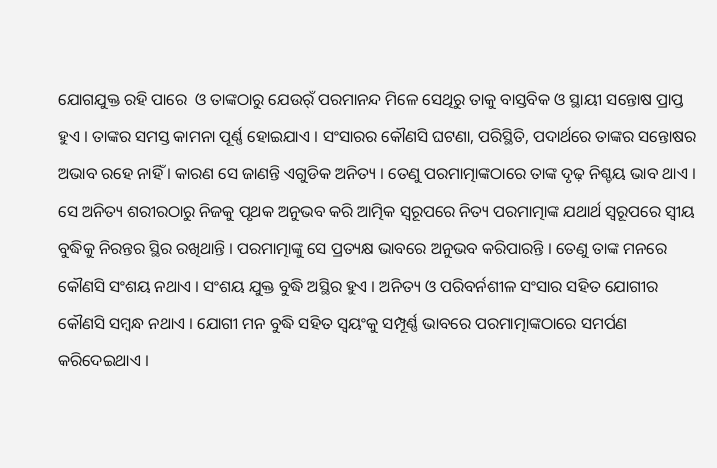ଯୋଗଯୁକ୍ତ ରହି ପାରେ  ଓ ତାଙ୍କଠାରୁ ଯେଉର୍ଁ ପରମାନନ୍ଦ ମିଳେ ସେଥିରୁ ତାକୁ ବାସ୍ତବିକ ଓ ସ୍ଥାୟୀ ସନ୍ତୋଷ ପ୍ରାପ୍ତ ହୁଏ । ତାଙ୍କର ସମସ୍ତ କାମନା ପୂର୍ଣ୍ଣ ହୋଇଯାଏ । ସଂସାରର କୌଣସି ଘଟଣା, ପରିସ୍ଥିତି, ପଦାର୍ଥରେ ତାଙ୍କର ସନ୍ତୋଷର ଅଭାବ ରହେ ନାହିଁ । କାରଣ ସେ ଜାଣନ୍ତି ଏଗୁଡିକ ଅନିତ୍ୟ । ତେଣୁ ପରମାତ୍ମାଙ୍କଠାରେ ତାଙ୍କ ଦୃଢ଼ ନିଶ୍ଚୟ ଭାବ ଥାଏ । ସେ ଅନିତ୍ୟ ଶରୀରଠାରୁ ନିଜକୁ ପୃଥକ ଅନୁଭବ କରି ଆତ୍ମିକ ସ୍ୱରୂପରେ ନିତ୍ୟ ପରମାତ୍ମାଙ୍କ ଯଥାର୍ଥ ସ୍ୱରୂପରେ ସ୍ୱୀୟ ବୁଦ୍ଧିକୁ ନିରନ୍ତର ସ୍ଥିର ରଖିଥାନ୍ତି । ପରମାତ୍ମାଙ୍କୁ ସେ ପ୍ରତ୍ୟକ୍ଷ ଭାବରେ ଅନୁଭବ କରିପାରନ୍ତି । ତେଣୁ ତାଙ୍କ ମନରେ କୌଣସି ସଂଶୟ ନଥାଏ । ସଂଶୟ ଯୁକ୍ତ ବୁଦ୍ଧି ଅସ୍ଥିର ହୁଏ । ଅନିତ୍ୟ ଓ ପରିବର୍ନଶୀଳ ସଂସାର ସହିତ ଯୋଗୀର କୌଣସି ସମ୍ବନ୍ଧ ନଥାଏ । ଯୋଗୀ ମନ ବୁଦ୍ଧି ସହିତ ସ୍ୱୟଂକୁ ସମ୍ପୂର୍ଣ୍ଣ ଭାବରେ ପରମାତ୍ମାଙ୍କଠାରେ ସମର୍ପଣ କରିଦେଇଥାଏ ।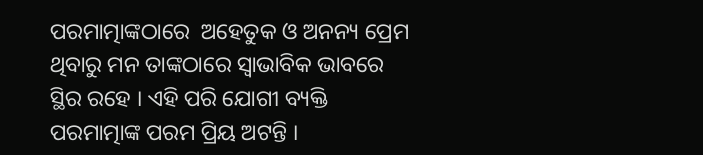ପରମାତ୍ମାଙ୍କଠାରେ  ଅହେତୁକ ଓ ଅନନ୍ୟ ପ୍ରେମ ଥିବାରୁ ମନ ତାଙ୍କଠାରେ ସ୍ୱାଭାବିକ ଭାବରେ ସ୍ଥିର ରହେ । ଏହି ପରି ଯୋଗୀ ବ୍ୟକ୍ତି ପରମାତ୍ମାଙ୍କ ପରମ ପ୍ରିୟ ଅଟନ୍ତି ।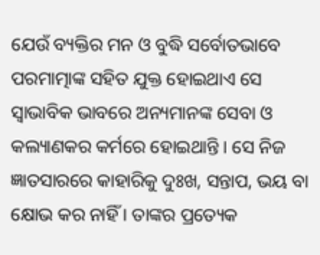ଯେଉଁ ବ୍ୟକ୍ତିର ମନ ଓ ବୁଦ୍ଧି ସର୍ବୋତଭାବେ ପରମାତ୍ମାଙ୍କ ସହିତ ଯୁକ୍ତ ହୋଇଥାଏ ସେ ସ୍ୱାଭାବିକ ଭାବରେ ଅନ୍ୟମାନଙ୍କ ସେବା ଓ କଲ୍ୟାଣକର କର୍ମରେ ହୋଇଥାନ୍ତି । ସେ ନିଜ ଜ୍ଞାତସାରରେ କାହାରିକୁ ଦୁଃଖ, ସନ୍ତାପ, ଭୟ ବା କ୍ଷୋଭ କର ନାହିଁ । ତାଙ୍କର ପ୍ରତ୍ୟେକ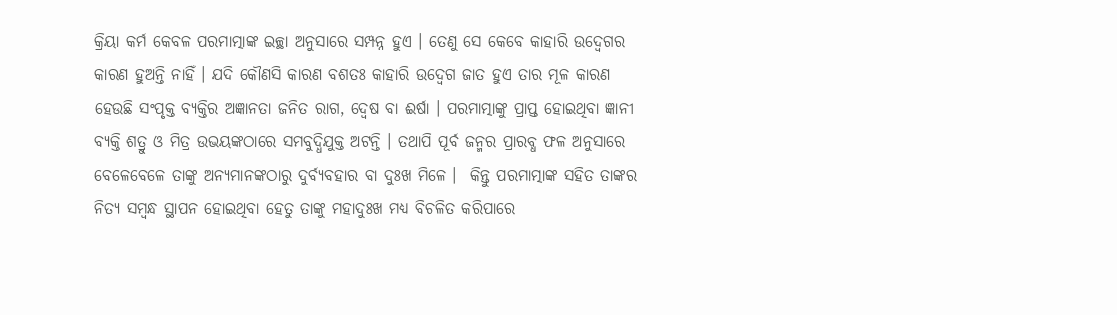କ୍ରିୟା କର୍ମ କେବଳ ପରମାତ୍ମାଙ୍କ ଇଚ୍ଛା ଅନୁସାରେ ସମ୍ପନ୍ନ ହୁଏ । ତେଣୁ ସେ କେବେ କାହାରି ଉଦ୍ବେଗର କାରଣ ହୁଅନ୍ତି ନାହିଁ । ଯଦି କୌଣସି କାରଣ ବଶତଃ କାହାରି ଉଦ୍ବେଗ ଜାତ ହୁଏ ତାର ମୂଳ କାରଣ ହେଉଛି ସଂପୃକ୍ତ ବ୍ୟକ୍ତିର ଅଜ୍ଞାନତା ଜନିତ ରାଗ, ଦ୍ୱେଷ ବା ଈର୍ଷା । ପରମାତ୍ମାଙ୍କୁ ପ୍ରାପ୍ତ ହୋଇଥିବା ଜ୍ଞାନୀ ବ୍ୟକ୍ତି ଶତ୍ରୁ ଓ ମିତ୍ର ଉଭୟଙ୍କଠାରେ ସମବୁଦ୍ଧିଯୁକ୍ତ ଅଟନ୍ତି । ତଥାପି ପୂର୍ବ ଜନ୍ମର ପ୍ରାରବ୍ଧ ଫଳ ଅନୁସାରେ ବେଳେବେଳେ ତାଙ୍କୁ ଅନ୍ୟମାନଙ୍କଠାରୁ ଦୁର୍ବ୍ୟବହାର ବା ଦୁଃଖ ମିଳେ ।  କିନ୍ତୁ ପରମାତ୍ମାଙ୍କ ସହିତ ତାଙ୍କର ନିତ୍ୟ ସମ୍ବନ୍ଧ ସ୍ଥାପନ ହୋଇଥିବା ହେତୁ ତାଙ୍କୁ ମହାଦୁଃଖ ମଧ୍ୟ ବିଚଳିତ କରିପାରେ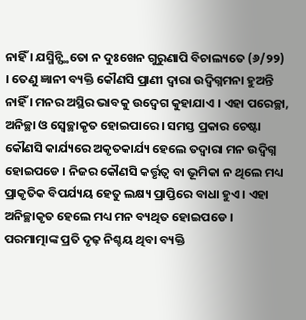ନାହିଁ । ଯସ୍ମିନ୍ସ୍ଥିତୋ ନ ଦୁଃଖେନ ଗୁରୁଣାପି ବିଚାଲ୍ୟତେ (୬/୨୨) । ତେଣୁ ଜ୍ଞାନୀ ବ୍ୟକ୍ତି କୌଣସି ପ୍ରାଣୀ ଦ୍ୱାରା ଉଦ୍ବିଗ୍ନମନା ହୁଅନ୍ତି ନାହିଁ । ମନର ଅସ୍ଥିର ଭାବକୁ ଉଦ୍ବେଗ କୁହାଯାଏ । ଏହା ପରେଚ୍ଛା, ଅନିଚ୍ଛା ଓ ସ୍ୱେଚ୍ଛାକୃତ ହୋଇପାରେ । ସମସ୍ତ ପ୍ରକାର ଚେଷ୍ଟା କୌଣସି କାର୍ଯ୍ୟରେ ଅକୃତକାର୍ଯ୍ୟ ହେଲେ ତଦ୍ୱାରା ମନ ଉଦ୍ବିଗ୍ନ ହୋଇପଡେ । ନିଜର କୌଣସି କର୍ତ୍ତୃତ୍ୱ ବା ଭୂମିକା ନ ଥିଲେ ମଧ୍ୟ ପ୍ରାକୃତିକ ବିପର୍ଯ୍ୟୟ ହେତୁ ଲକ୍ଷ୍ୟ ପ୍ରାପ୍ତିରେ ବାଧା ହୁଏ । ଏହା ଅନିଚ୍ଛାକୃତ ହେଲେ ମଧ୍ୟ ମନ ବ୍ୟଥିତ ହୋଇପଡେ । ପରମାତ୍ମାଙ୍କ ପ୍ରତି ଦୃଢ଼ ନିଶ୍ଚୟ ଥିବା ବ୍ୟକ୍ତି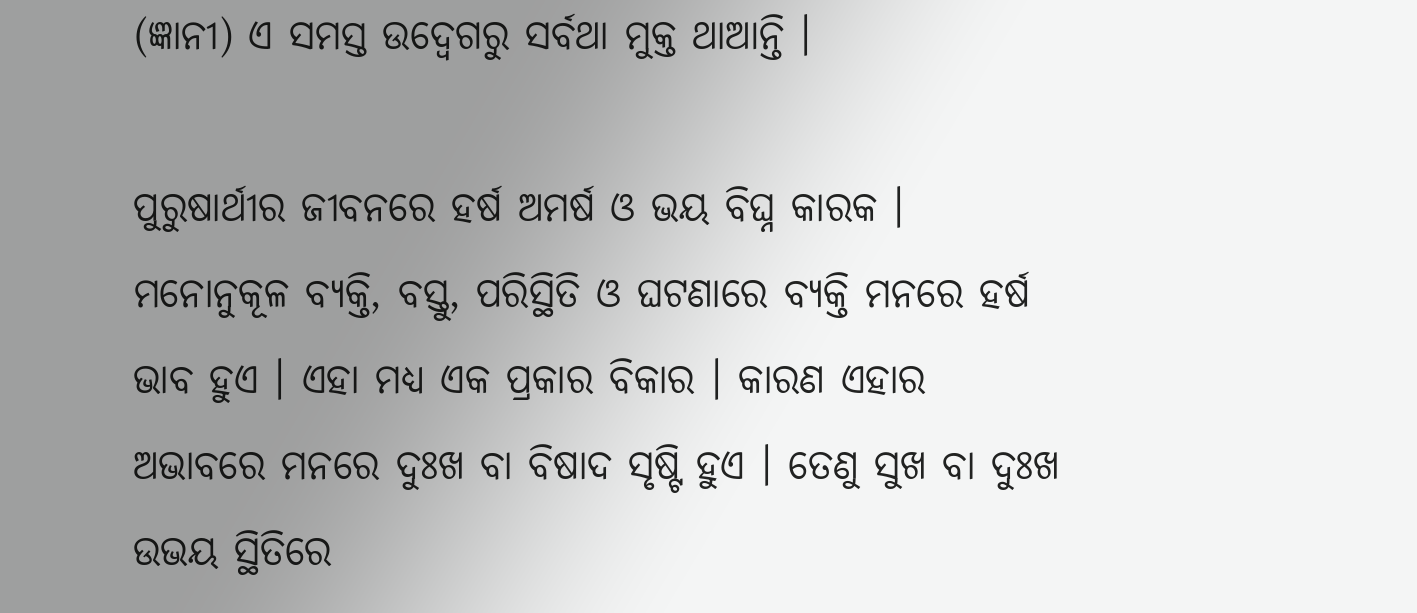(ଜ୍ଞାନୀ) ଏ ସମସ୍ତ ଉଦ୍ବେଗରୁ ସର୍ବଥା ମୁକ୍ତ ଥାଆନ୍ତି ।

ପୁରୁଷାର୍ଥୀର ଜୀବନରେ ହର୍ଷ ଅମର୍ଷ ଓ ଭୟ ବିଘ୍ନ କାରକ । ମନୋନୁକୂଳ ବ୍ୟକ୍ତି, ବସ୍ତୁ, ପରିସ୍ଥିତି ଓ ଘଟଣାରେ ବ୍ୟକ୍ତି ମନରେ ହର୍ଷ ଭାବ ହୁଏ । ଏହା ମଧ୍ୟ ଏକ ପ୍ରକାର ବିକାର । କାରଣ ଏହାର ଅଭାବରେ ମନରେ ଦୁଃଖ ବା ବିଷାଦ ସୃଷ୍ଟି ହୁଏ । ତେଣୁ ସୁଖ ବା ଦୁଃଖ ଉଭୟ ସ୍ଥିତିରେ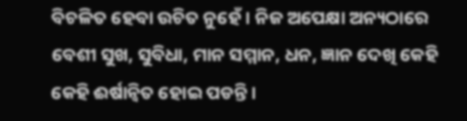ବିଚଳିତ ହେବା ଉଚିତ ନୁହେଁ । ନିଜ ଅପେକ୍ଷା ଅନ୍ୟଠାରେ ବେଶୀ ସୁଖ, ସୁବିଧା, ମାନ ସମ୍ମାନ, ଧନ, ଜ୍ଞାନ ଦେଖି କେହି କେହି ଈର୍ଷାନ୍ୱିତ ହୋଇ ପଡନ୍ତି ।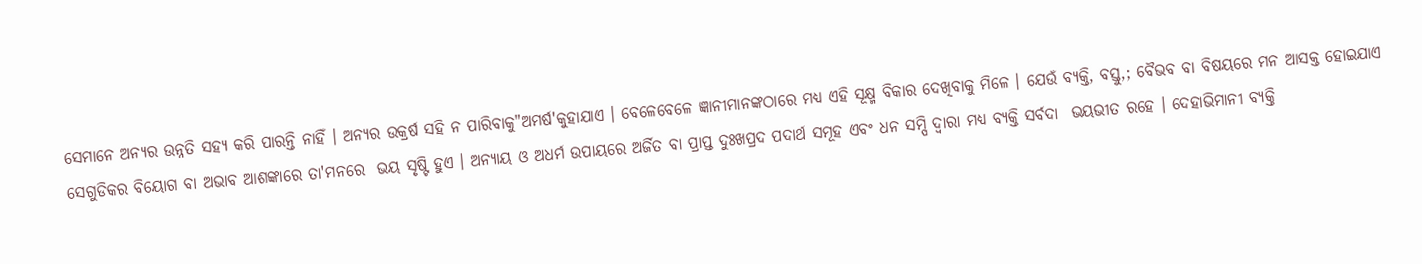ସେମାନେ ଅନ୍ୟର ଉନ୍ନତି ସହ୍ୟ କରି ପାରନ୍ତି ନାହିଁ । ଅନ୍ୟର ଉକ୍ରର୍ଷ ସହି ନ ପାରିବାକୁ"ଅମର୍ଷ'କୁହାଯାଏ । ବେଳେବେଳେ ଜ୍ଞାନୀମାନଙ୍କଠାରେ ମଧ୍ୟ ଏହି ସୂକ୍ଷ୍ମ ବିକାର ଦେଖିବାକୁ ମିଳେ । ଯେଉଁ ବ୍ୟକ୍ତି, ବସ୍ତୁ,; ବୈଭବ ବା ବିଷୟରେ ମନ ଆସକ୍ତ ହୋଇଯାଏ ସେଗୁଡିକର ବିୟୋଗ ବା ଅଭାବ ଆଶଙ୍କାରେ ତା'ମନରେ  ଭୟ ସୃଷ୍ଟି ହୁଏ । ଅନ୍ୟାୟ ଓ ଅଧର୍ମ ଉପାୟରେ ଅର୍ଜିତ ବା ପ୍ରାପ୍ତ ଦୁଃଖପ୍ରଦ ପଦାର୍ଥ ସମୂହ ଏବଂ ଧନ ସମ୍ପି ଦ୍ୱାରା ମଧ୍ୟ ବ୍ୟକ୍ତି ସର୍ବଦା  ଭୟଭୀତ ରହେ । ଦେହାଭିମାନୀ ବ୍ୟକ୍ତି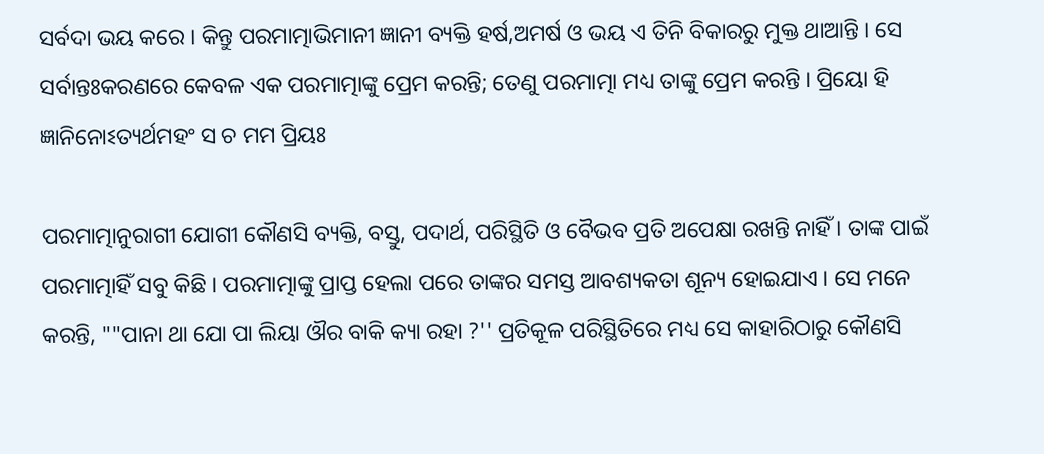ସର୍ବଦା ଭୟ କରେ । କିନ୍ତୁ ପରମାତ୍ମାଭିମାନୀ ଜ୍ଞାନୀ ବ୍ୟକ୍ତି ହର୍ଷ,ଅମର୍ଷ ଓ ଭୟ ଏ ତିନି ବିକାରରୁ ମୁକ୍ତ ଥାଆନ୍ତି । ସେ ସର୍ବାନ୍ତଃକରଣରେ କେବଳ ଏକ ପରମାତ୍ମାଙ୍କୁ ପ୍ରେମ କରନ୍ତି; ତେଣୁ ପରମାତ୍ମା ମଧ୍ୟ ତାଙ୍କୁ ପ୍ରେମ କରନ୍ତି । ପ୍ରିୟୋ ହି ଜ୍ଞାନିନୋଽତ୍ୟର୍ଥମହଂ ସ ଚ ମମ ପ୍ରିୟଃ

ପରମାତ୍ମାନୁରାଗୀ ଯୋଗୀ କୌଣସି ବ୍ୟକ୍ତି, ବସ୍ତୁ, ପଦାର୍ଥ, ପରିସ୍ଥିତି ଓ ବୈଭବ ପ୍ରତି ଅପେକ୍ଷା ରଖନ୍ତି ନାହିଁ । ତାଙ୍କ ପାଇଁ ପରମାତ୍ମାହିଁ ସବୁ କିଛି । ପରମାତ୍ମାଙ୍କୁ ପ୍ରାପ୍ତ ହେଲା ପରେ ତାଙ୍କର ସମସ୍ତ ଆବଶ୍ୟକତା ଶୂନ୍ୟ ହୋଇଯାଏ । ସେ ମନେ କରନ୍ତି, ""ପାନା ଥା ଯୋ ପା ଲିୟା ଔର ବାକି କ୍ୟା ରହା ?'' ପ୍ରତିକୂଳ ପରିସ୍ଥିତିରେ ମଧ୍ୟ ସେ କାହାରିଠାରୁ କୌଣସି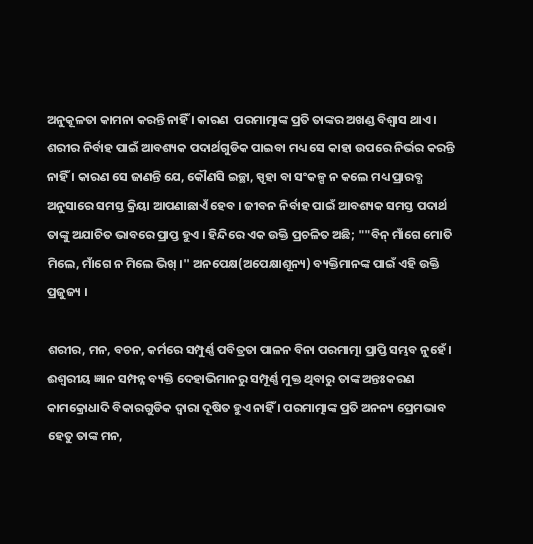ଅନୁକୂଳତା କାମନା କରନ୍ତି ନାହିଁ । କାରଣ  ପରମାତ୍ମାଙ୍କ ପ୍ରତି ତାଙ୍କର ଅଖଣ୍ଡ ବିଶ୍ୱାସ ଥାଏ । ଶରୀର ନିର୍ବାହ ପାଇଁ ଆବଶ୍ୟକ ପଦାର୍ଥଗୁଡିକ ପାଇବା ମଧ୍ୟ ସେ କାହା ଉପରେ ନିର୍ଭର କରନ୍ତି ନାହିଁ । କାରଣ ସେ ଜାଣନ୍ତି ଯେ, କୌଣସି ଇଚ୍ଛା, ସ୍ପୃହା ବା ସଂକଳ୍ପ ନ କଲେ ମଧ୍ୟ ପ୍ରାରବ୍ଧ ଅନୁସାରେ ସମସ୍ତ କ୍ରିୟା ଆପଣାଛାଏଁ ହେବ । ଜୀବନ ନିର୍ବାହ ପାଇଁ ଆବଶ୍ୟକ ସମସ୍ତ ପଦାର୍ଥ ତାଙ୍କୁ ଅଯାଚିତ ଭାବରେ ପ୍ରାପ୍ତ ହୁଏ । ହିନ୍ଦିରେ ଏକ ଉକ୍ତି ପ୍ରଚଳିତ ଅଛି; ""ବିନ୍ ମାଁଗେ ମୋତି ମିଲେ, ମାଁଗେ ନ ମିଲେ ଭିଖ୍ ।'' ଅନପେକ୍ଷ(ଅପେକ୍ଷାଶୂନ୍ୟ) ବ୍ୟକ୍ତିମାନଙ୍କ ପାଇଁ ଏହି ଉକ୍ତି ପ୍ରଜୁଜ୍ୟ ।

ଶରୀର, ମନ, ବଚନ, କର୍ମରେ ସମ୍ପୁର୍ଣ୍ଣ ପବିତ୍ରତା ପାଳନ ବିନା ପରମାତ୍ମା ପ୍ରାପ୍ତି ସମ୍ଭବ ନୁହେଁ । ଈଶ୍ୱରୀୟ ଜ୍ଞାନ ସମ୍ପନ୍ନ ବ୍ୟକ୍ତି ଦେହାଭିମାନରୁ ସମ୍ପୂର୍ଣ୍ଣ ମୁକ୍ତ ଥିବାରୁ ତାଙ୍କ ଅନ୍ତଃକରଣ କାମକ୍ରୋଧାଦି ବିକାରଗୁଡିକ ଦ୍ୱାରା ଦୂଷିତ ହୁଏ ନାହିଁ । ପରମାତ୍ମାଙ୍କ ପ୍ରତି ଅନନ୍ୟ ପ୍ରେମଭାବ ହେତୁ ତାଙ୍କ ମନ,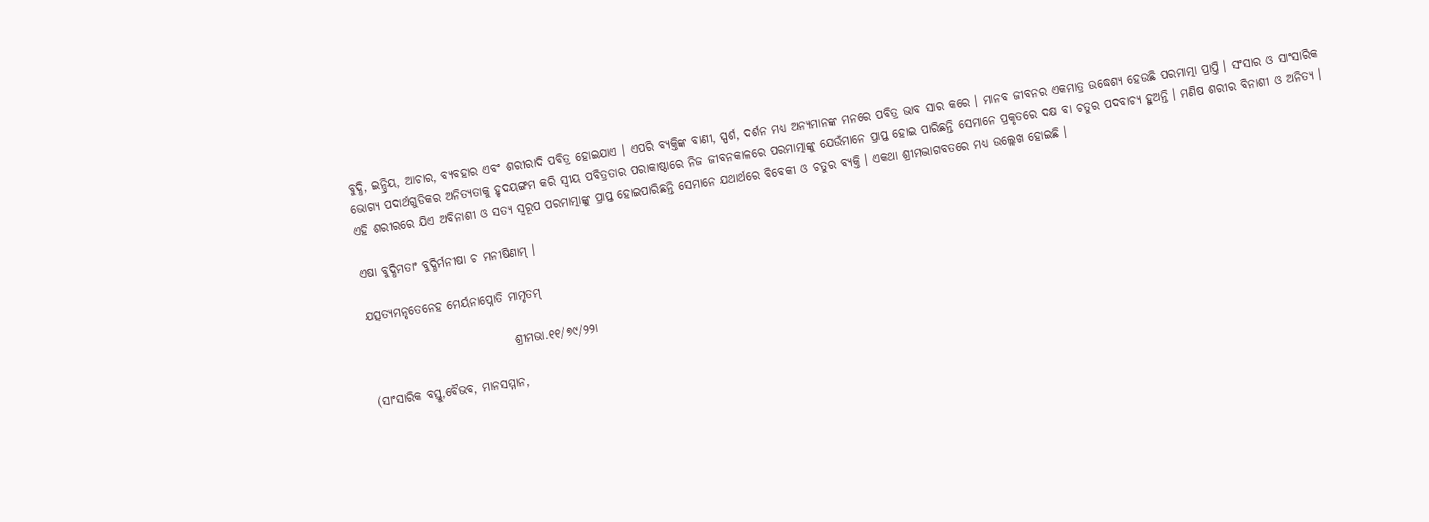ବୁଦ୍ଧି, ଇନ୍ଦ୍ରିୟ, ଆଚାର, ବ୍ୟବହାର ଏବଂ ଶରୀରାଦି ପବିତ୍ର ହୋଇଯାଏ । ଏପରି ବ୍ୟକ୍ତିଙ୍କ ବାଣୀ, ସ୍ପର୍ଶ, ଦର୍ଶନ ମଧ୍ୟ ଅନ୍ୟମାନଙ୍କ ମନରେ ପବିତ୍ର ଭାବ ସାର କରେ । ମାନବ ଜୀବନର ଏକମାତ୍ର ଉଦ୍ଧେଶ୍ୟ ହେଉଛି ପରମାତ୍ମା ପ୍ରାପ୍ତି । ସଂସାର ଓ ସାଂସାରିକ ଭୋଗ୍ୟ ପଦାର୍ଥଗୁଡିକର ଅନିତ୍ୟତାକୁ ହୃଦୟଙ୍ଗମ କରି ସ୍ୱୀୟ ପବିତ୍ରତାର ପରାକାଷ୍ଠାରେ ନିଜ ଜୀବନକାଳରେ ପରମାତ୍ମାଙ୍କୁ ଯେଉଁମାନେ ପ୍ରାପ୍ତ ହୋଇ ପାରିଛନ୍ତି ସେମାନେ ପ୍ରକୃତରେ ଦକ୍ଷ ବା ଚତୁର ପଦବାଚ୍ୟ ହୁଅନ୍ତି । ମଣିଷ ଶରୀର ବିନାଶୀ ଓ ଅନିତ୍ୟ । ଏହି ଶରୀରରେ ଯିଏ ଅବିନାଶୀ ଓ ସତ୍ୟ ସ୍ୱରୂପ ପରମାତ୍ମାଙ୍କୁ ପ୍ରାପ୍ତ ହୋଇପାରିଛନ୍ତି ସେମାନେ ଯଥାର୍ଥରେ ବିବେକୀ ଓ ଚତୁର ବ୍ୟକ୍ତି । ଏକଥା ଶ୍ରୀମଦ୍ଭାଗବତରେ ମଧ୍ୟ ଉଲ୍ଲେଖ ହୋଇଛି ।

ଏଷା ବୁଦ୍ଧିମତାଂ ବୁଦ୍ଧିର୍ମନୀଷା ଚ ମନୀଷିଣାମ୍ ।

ଯତ୍ସତ୍ୟମନୃତେନେହ ମେର୍ୟନାପ୍ନୋତି ମାମୃତମ୍

                              ଶ୍ରୀମଭା.୧୧/୭୯/୨୨ା

(ସାଂସାରିକ ବସ୍ତୁ,ବୈଭବ, ମାନସମ୍ମାନ,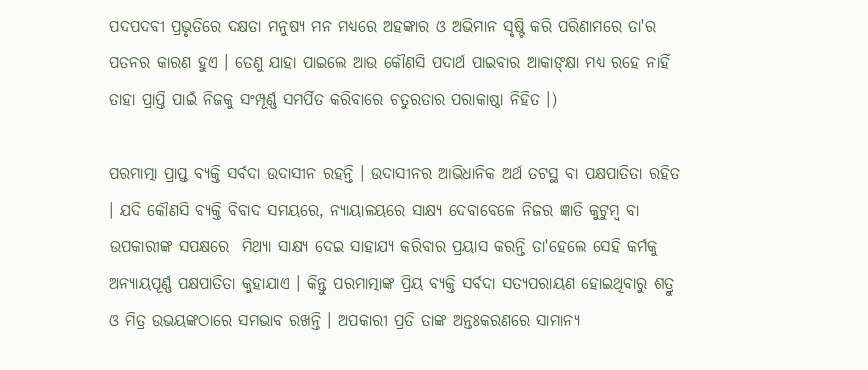ପଦପଦବୀ ପ୍ରଭୃତିରେ ଦକ୍ଷତା ମନୁଷ୍ୟ ମନ ମଧ୍ୟରେ ଅହଙ୍କାର ଓ ଅଭିମାନ ସୃଷ୍ଟି କରି ପରିଣାମରେ ତା'ର ପତନର କାରଣ ହୁଏ । ତେଣୁ ଯାହା ପାଇଲେ ଆଉ କୌଣସି ପଦାର୍ଥ ପାଇବାର ଆକାଙ୍କ୍ଷା ମଧ୍ୟ ରହେ ନାହିଁ ତାହା ପ୍ରାପ୍ତି ପାଇଁ ନିଜକୁ ସଂମ୍ପୂର୍ଣ୍ଣ ସମର୍ପିତ କରିବାରେ ଚତୁରତାର ପରାକାଷ୍ଠା ନିହିତ ।)

ପରମାତ୍ମା ପ୍ରାପ୍ତ ବ୍ୟକ୍ତି ସର୍ବଦା ଉଦାସୀନ ରହନ୍ତି । ଉଦାସୀନର ଆଭିଧାନିକ ଅର୍ଥ ତଟସ୍ଥ ବା ପକ୍ଷପାତିତା ରହିତ । ଯଦି କୌଣସି ବ୍ୟକ୍ତି ବିବାଦ ସମୟରେ, ନ୍ୟାୟାଳୟରେ ସାକ୍ଷ୍ୟ ଦେବାବେଳେ ନିଜର ଜ୍ଞାତି କୁଟୁମ୍ବ ବା ଉପକାରୀଙ୍କ ସପକ୍ଷରେ  ମିଥ୍ୟା ସାକ୍ଷ୍ୟ ଦେଇ ସାହାଯ୍ୟ କରିବାର ପ୍ରୟାସ କରନ୍ତି ତା'ହେଲେ ସେହି କର୍ମକୁ ଅନ୍ୟାୟପୂର୍ଣ୍ଣ ପକ୍ଷପାତିତା କୁହାଯାଏ । କିନ୍ତୁ ପରମାତ୍ମାଙ୍କ ପ୍ରିୟ ବ୍ୟକ୍ତି ସର୍ବଦା ସତ୍ୟପରାୟଣ ହୋଇଥିବାରୁ ଶତ୍ରୁ ଓ ମିତ୍ର ଉଭୟଙ୍କଠାରେ ସମଭାବ ରଖନ୍ତି । ଅପକାରୀ ପ୍ରତି ତାଙ୍କ ଅନ୍ତଃକରଣରେ ସାମାନ୍ୟ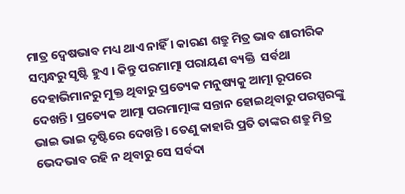ମାତ୍ର ଦ୍ୱେଷଭାବ ମଧ୍ୟ ଥାଏ ନାହିଁ । କାରଣ ଶତ୍ରୁ ମିତ୍ର ଭାବ ଶାରୀରିକ ସମ୍ବନ୍ଧରୁ ସୃଷ୍ଟି ହୁଏ । କିନ୍ତୁ ପରମାତ୍ମା ପରାୟଣ ବ୍ୟକ୍ତି  ସର୍ବଥା ଦେହାଭିମାନରୁ ମୁକ୍ତ ଥିବାରୁ ପ୍ରତ୍ୟେକ ମନୁଷ୍ୟକୁ ଆତ୍ମା ରୂପରେ ଦେଖନ୍ତି । ପ୍ରତ୍ୟେକ ଆତ୍ମା ପରମାତ୍ମାଙ୍କ ସନ୍ତାନ ହୋଇଥିବାରୁ ପରସ୍ପରଙ୍କୁ ଭାଇ ଭାଇ ଦୃଷ୍ଟିରେ ଦେଖନ୍ତି । ତେଣୁ କାହାରି ପ୍ରତି ତାଙ୍କର ଶତ୍ରୁ ମିତ୍ର ଭେଦଭାବ ରହି ନ ଥିବାରୁ ସେ ସର୍ବଦା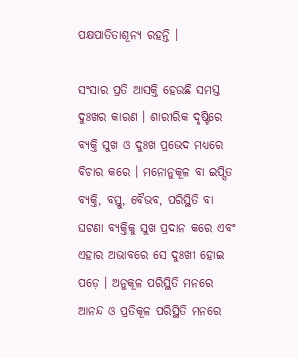ପକ୍ଷପାତିତାଶୂନ୍ୟ ରହନ୍ତି ।

ସଂସାର ପ୍ରତି ଆସକ୍ତି ହେଉଛି ସମସ୍ତ ଦୁଃଖର କାରଣ । ଶାରୀରିକ ଦୃଷ୍ଟିରେ ବ୍ୟକ୍ତି ସୁଖ ଓ ଦୁଃଖ ପ୍ରଭେଦ ମଧ୍ୟରେ ବିଚାର କରେ । ମନୋନୁକୂଳ ବା ଇପ୍ସିତ ବ୍ୟକ୍ତି, ବସ୍ତୁ, ବୈଭବ, ପରିସ୍ଥିତି ବା ଘଟଣା ବ୍ୟକ୍ତିକୁ ସୁଖ ପ୍ରଦାନ କରେ ଏବଂ ଏହାର ଅଭାବରେ ସେ ଦୁଃଖୀ ହୋଇ ପଡ଼େ । ଅନୁକୂଳ ପରିସ୍ଥିତି ମନରେ ଆନନ୍ଦ ଓ ପ୍ରତିକୂଳ ପରିସ୍ଥିତି ମନରେ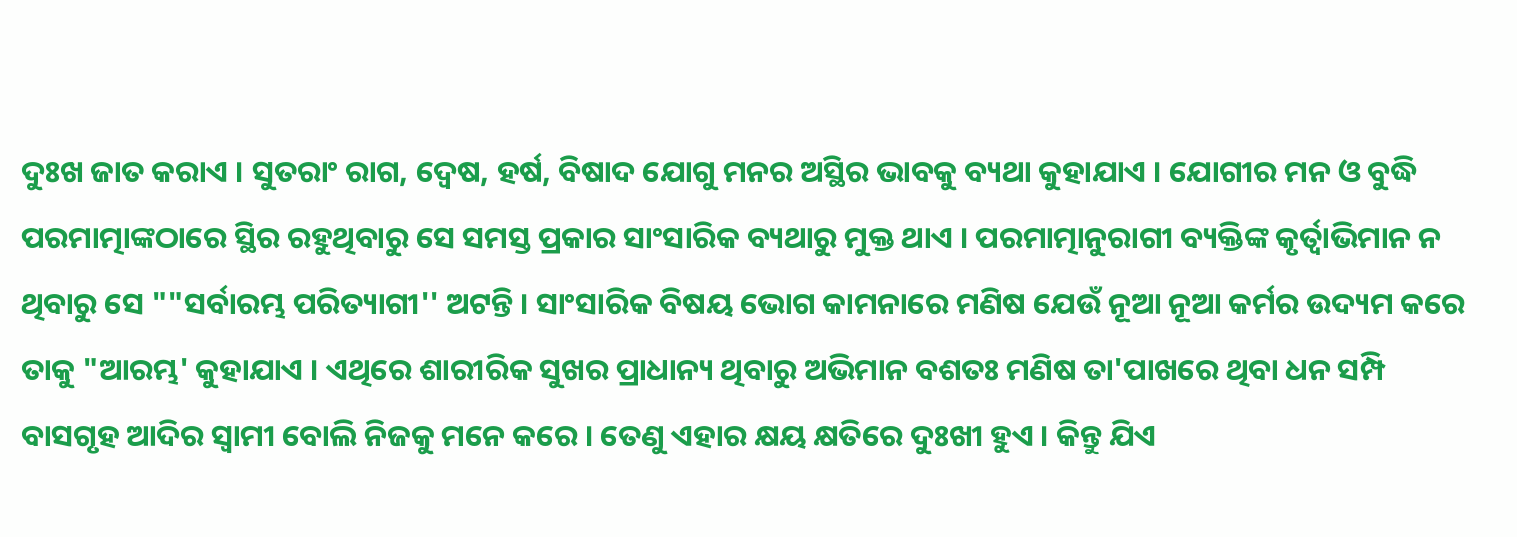ଦୁଃଖ ଜାତ କରାଏ । ସୁତରାଂ ରାଗ, ଦ୍ୱେଷ, ହର୍ଷ, ବିଷାଦ ଯୋଗୁ ମନର ଅସ୍ଥିର ଭାବକୁ ବ୍ୟଥା କୁହାଯାଏ । ଯୋଗୀର ମନ ଓ ବୁଦ୍ଧି ପରମାତ୍ମାଙ୍କଠାରେ ସ୍ଥିର ରହୁଥିବାରୁ ସେ ସମସ୍ତ ପ୍ରକାର ସାଂସାରିକ ବ୍ୟଥାରୁ ମୁକ୍ତ ଥାଏ । ପରମାତ୍ମାନୁରାଗୀ ବ୍ୟକ୍ତିଙ୍କ କୃର୍ତ୍ୱାଭିମାନ ନ ଥିବାରୁ ସେ ""ସର୍ବାରମ୍ଭ ପରିତ୍ୟାଗୀ'' ଅଟନ୍ତି । ସାଂସାରିକ ବିଷୟ ଭୋଗ କାମନାରେ ମଣିଷ ଯେଉଁ ନୂଆ ନୂଆ କର୍ମର ଉଦ୍ୟମ କରେ ତାକୁ "ଆରମ୍ଭ' କୁହାଯାଏ । ଏଥିରେ ଶାରୀରିକ ସୁଖର ପ୍ରାଧାନ୍ୟ ଥିବାରୁ ଅଭିମାନ ବଶତଃ ମଣିଷ ତା'ପାଖରେ ଥିବା ଧନ ସମ୍ପି ବାସଗୃହ ଆଦିର ସ୍ୱାମୀ ବୋଲି ନିଜକୁ ମନେ କରେ । ତେଣୁ ଏହାର କ୍ଷୟ କ୍ଷତିରେ ଦୁଃଖୀ ହୁଏ । କିନ୍ତୁ ଯିଏ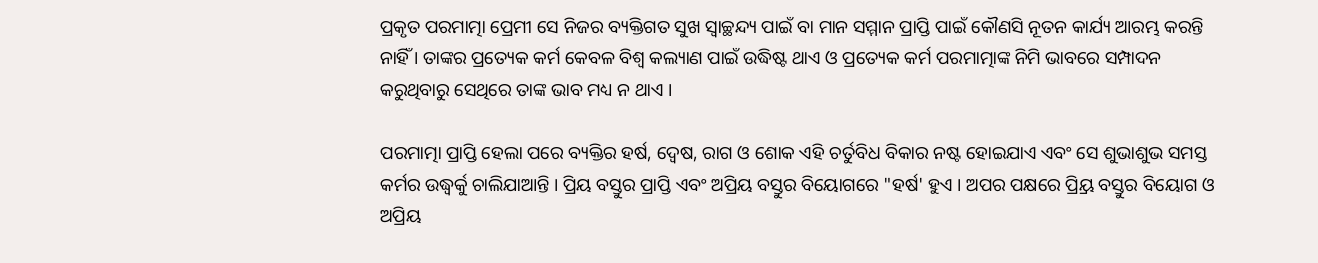ପ୍ରକୃତ ପରମାତ୍ମା ପ୍ରେମୀ ସେ ନିଜର ବ୍ୟକ୍ତିଗତ ସୁଖ ସ୍ୱାଚ୍ଛନ୍ଦ୍ୟ ପାଇଁ ବା ମାନ ସମ୍ମାନ ପ୍ରାପ୍ତି ପାଇଁ କୌଣସି ନୂତନ କାର୍ଯ୍ୟ ଆରମ୍ଭ କରନ୍ତି ନାହିଁ । ତାଙ୍କର ପ୍ରତ୍ୟେକ କର୍ମ କେବଳ ବିଶ୍ୱ କଲ୍ୟାଣ ପାଇଁ ଉଦ୍ଧିଷ୍ଟ ଥାଏ ଓ ପ୍ରତ୍ୟେକ କର୍ମ ପରମାତ୍ମାଙ୍କ ନିମି ଭାବରେ ସମ୍ପାଦନ କରୁଥିବାରୁ ସେଥିରେ ତାଙ୍କ ଭାବ ମଧ୍ୟ ନ ଥାଏ ।

ପରମାତ୍ମା ପ୍ରାପ୍ତି ହେଲା ପରେ ବ୍ୟକ୍ତିର ହର୍ଷ, ଦ୍ୱେଷ, ରାଗ ଓ ଶୋକ ଏହି ଚର୍ତୁବିଧ ବିକାର ନଷ୍ଟ ହୋଇଯାଏ ଏବଂ ସେ ଶୁଭାଶୁଭ ସମସ୍ତ କର୍ମର ଉଦ୍ଧ୍ୱର୍କୁ ଚାଲିଯାଆନ୍ତି । ପ୍ରିୟ ବସ୍ତୁର ପ୍ରାପ୍ତି ଏବଂ ଅପ୍ରିୟ ବସ୍ତୁର ବିୟୋଗରେ "ହର୍ଷ' ହୁଏ । ଅପର ପକ୍ଷରେ ପ୍ର୍ରିୟ ବସ୍ତୁର ବିୟୋଗ ଓ ଅପ୍ରିୟ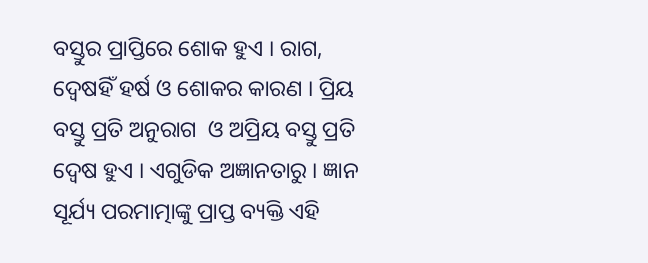ବସ୍ତୁର ପ୍ରାପ୍ତିରେ ଶୋକ ହୁଏ । ରାଗ, ଦ୍ୱେଷହିଁ ହର୍ଷ ଓ ଶୋକର କାରଣ । ପ୍ରିୟ ବସ୍ତୁ ପ୍ରତି ଅନୁରାଗ  ଓ ଅପ୍ରିୟ ବସ୍ତୁ ପ୍ରତି ଦ୍ୱେଷ ହୁଏ । ଏଗୁଡିକ ଅଜ୍ଞାନତାରୁ । ଜ୍ଞାନ ସୂର୍ଯ୍ୟ ପରମାତ୍ମାଙ୍କୁ ପ୍ରାପ୍ତ ବ୍ୟକ୍ତି ଏହି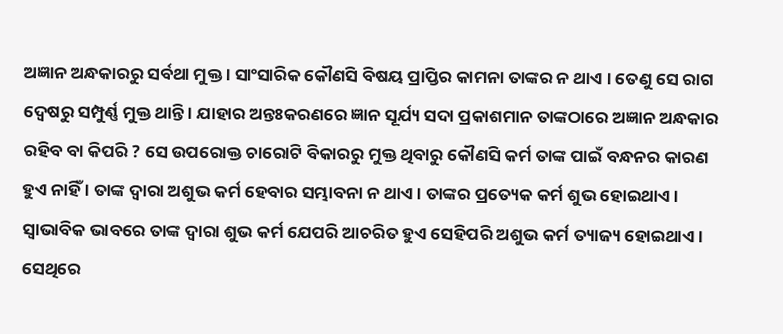ଅଜ୍ଞାନ ଅନ୍ଧକାରରୁ ସର୍ବଥା ମୁକ୍ତ । ସାଂସାରିକ କୌଣସି ବିଷୟ ପ୍ରାପ୍ତିର କାମନା ତାଙ୍କର ନ ଥାଏ । ତେଣୁ ସେ ରାଗ ଦ୍ୱେଷରୁ ସମ୍ପୁର୍ଣ୍ଣ ମୁକ୍ତ ଥାନ୍ତି । ଯାହାର ଅନ୍ତଃକରଣରେ ଜ୍ଞାନ ସୂର୍ଯ୍ୟ ସଦା ପ୍ରକାଶମାନ ତାଙ୍କଠାରେ ଅଜ୍ଞାନ ଅନ୍ଧକାର ରହିବ ବା କିପରି ? ସେ ଉପରୋକ୍ତ ଚାରୋଟି ବିକାରରୁ ମୁକ୍ତ ଥିବାରୁ କୌଣସି କର୍ମ ତାଙ୍କ ପାଇଁ ବନ୍ଧନର କାରଣ ହୁଏ ନାହିଁ । ତାଙ୍କ ଦ୍ୱାରା ଅଶୁଭ କର୍ମ ହେବାର ସମ୍ଭାବନା ନ ଥାଏ । ତାଙ୍କର ପ୍ରତ୍ୟେକ କର୍ମ ଶୁଭ ହୋଇଥାଏ । ସ୍ୱାଭାବିକ ଭାବରେ ତାଙ୍କ ଦ୍ୱାରା ଶୁଭ କର୍ମ ଯେପରି ଆଚରିତ ହୁଏ ସେହିପରି ଅଶୁଭ କର୍ମ ତ୍ୟାଜ୍ୟ ହୋଇଥାଏ । ସେଥିରେ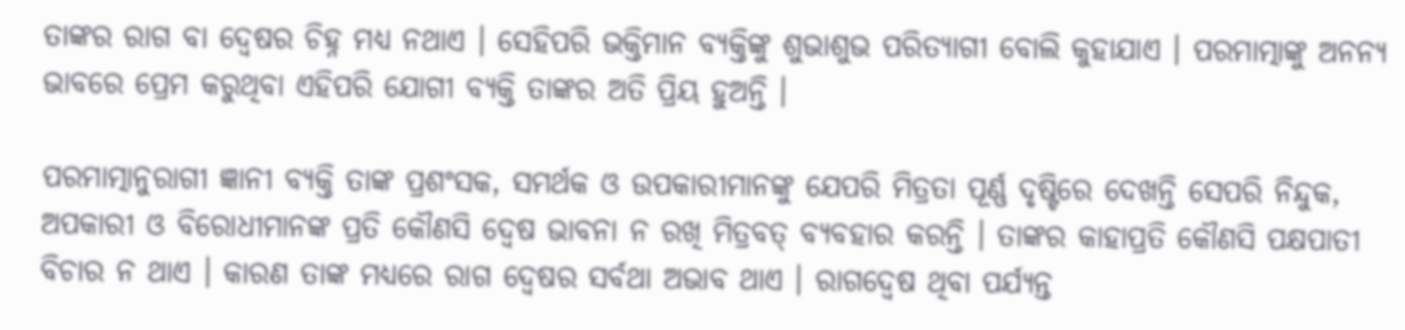ତାଙ୍କର ରାଗ ବା ଦ୍ୱେଷର ଚିହ୍ନ ମଧ୍ୟ ନଥାଏ । ସେହିପରି ଭକ୍ତିମାନ ବ୍ୟକ୍ତିଙ୍କୁ ଶୁଭାଶୁଭ ପରିତ୍ୟାଗୀ ବୋଲି କୁହାଯାଏ । ପରମାତ୍ମାଙ୍କୁ ଅନନ୍ୟ ଭାବରେ ପ୍ରେମ କରୁଥିବା ଏହିପରି ଯୋଗୀ ବ୍ୟକ୍ତି ତାଙ୍କର ଅତି ପ୍ରିୟ ହୁଅନ୍ତି ।

ପରମାତ୍ମାନୁରାଗୀ ଜ୍ଞାନୀ ବ୍ୟକ୍ତି ତାଙ୍କ ପ୍ରଶଂସକ, ସମର୍ଥକ ଓ ଉପକାରୀମାନଙ୍କୁ ଯେପରି ମିତ୍ରତା ପୂର୍ଣ୍ଣ ଦୃଷ୍ଟିରେ ଦେଖନ୍ତି ସେପରି ନିନ୍ଦୁକ, ଅପକାରୀ ଓ ବିରୋଧୀମାନଙ୍କ ପ୍ରତି କୌଣସି ଦ୍ୱେଷ ଭାବନା ନ ରଖି ମିତ୍ରବତ୍ ବ୍ୟବହାର କରନ୍ତି । ତାଙ୍କର କାହାପ୍ରତି କୌଣସି ପକ୍ଷପାତୀ ବିଚାର ନ ଥାଏ । କାରଣ ତାଙ୍କ ମଧ୍ୟରେ ରାଗ ଦ୍ୱେଷର ସର୍ବଥା ଅଭାବ ଥାଏ । ରାଗଦ୍ୱେଷ ଥିବା ପର୍ଯ୍ୟନ୍ତ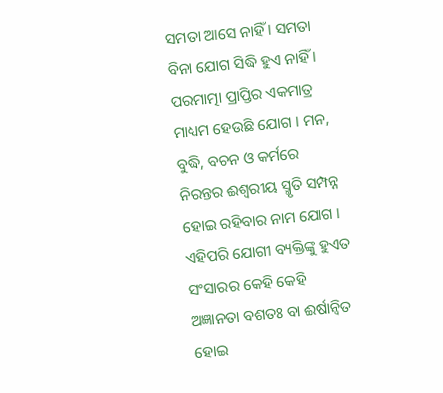ସମତା ଆସେ ନାହିଁ । ସମତା ବିନା ଯୋଗ ସିଦ୍ଧି ହୁଏ ନାହିଁ । ପରମାତ୍ମା ପ୍ରାପ୍ତିର ଏକମାତ୍ର ମାଧ୍ୟମ ହେଉଛି ଯୋଗ । ମନ, ବୁଦ୍ଧି, ବଚନ ଓ କର୍ମରେ ନିରନ୍ତର ଈଶ୍ୱରୀୟ ସ୍ମୃତି ସମ୍ପନ୍ନ ହୋଇ ରହିବାର ନାମ ଯୋଗ । ଏହିପରି ଯୋଗୀ ବ୍ୟକ୍ତିଙ୍କୁ ହୁଏତ ସଂସାରର କେହି କେହି ଅଜ୍ଞାନତା ବଶତଃ ବା ଈର୍ଷାନ୍ୱିତ ହୋଇ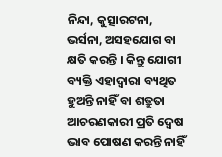ନିନ୍ଦା, କୁତ୍ସାରଟନା, ଭର୍ସନା, ଅସହଯୋଗ ବା କ୍ଷତି କରନ୍ତି । କିନ୍ତୁ ଯୋଗୀ ବ୍ୟକ୍ତି ଏହାଦ୍ୱାରା ବ୍ୟଥିତ ହୁଅନ୍ତି ନାହିଁ ବା ଶତ୍ରୁତା ଆଚରଣକାରୀ ପ୍ରତି ଦ୍ୱେଷ ଭାବ ପୋଷଣ କରନ୍ତି ନାହିଁ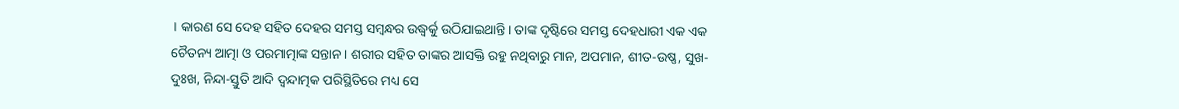। କାରଣ ସେ ଦେହ ସହିତ ଦେହର ସମସ୍ତ ସମ୍ବନ୍ଧର ଉଦ୍ଧ୍ୱର୍କୁ ଉଠିଯାଇଥାନ୍ତି । ତାଙ୍କ ଦୃଷ୍ଟିରେ ସମସ୍ତ ଦେହଧାରୀ ଏକ ଏକ ଚୈତନ୍ୟ ଆତ୍ମା ଓ ପରମାତ୍ମାଙ୍କ ସନ୍ତାନ । ଶରୀର ସହିତ ତାଙ୍କର ଆସକ୍ତି ରହୁ ନଥିବାରୁ ମାନ, ଅପମାନ, ଶୀତ-ଉଷ୍ଣ, ସୁଖ-ଦୁଃଖ, ନିନ୍ଦା-ସ୍ତୁତି ଆଦି ଦ୍ୱନ୍ଦାତ୍ମକ ପରିସ୍ଥିତିରେ ମଧ୍ୟ ସେ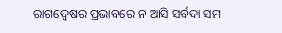ରାଗଦ୍ୱେଷର ପ୍ରଭାବରେ ନ ଆସି ସର୍ବଦା ସମ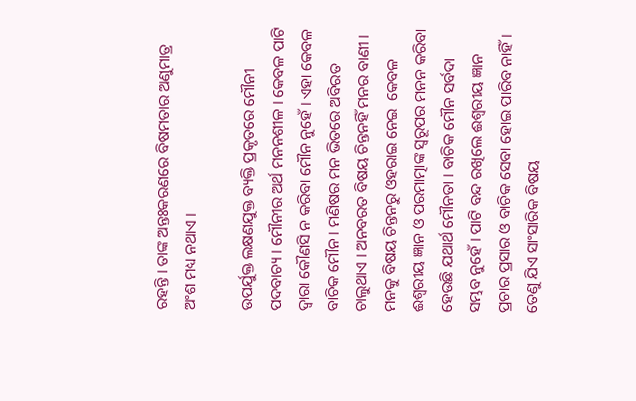ରହନ୍ତି । ତାଙ୍କ ଅନ୍ତଃକରଣରେ ବିଷମତାର ଅଣୁମାତ୍ର ଅଂଶ ମଧ୍ୟ ନଥାଏ ।

ଉପର୍ଯୁକ୍ତ ଲକ୍ଷଣଯୁକ୍ତ ବ୍ୟକ୍ତି ପ୍ରକୃତରେ ମୌନୀ ପଦବାଚ୍ୟ । ମୌନୀର ଅର୍ଥ ମନନଶୀଳ । କେବଳ ପାଟି ଦ୍ୱାରା କୌଣସି ନ କରିବା ମୌନ ନୁହେଁ । ଏହା କେବଳ ବାଚିକ ମୌନ । ମଣିଷର ମନ ଭିତରେ ଅବିରତ ଚାଲୁଥାଏ । ଅନବରତ ବିଷୟ ଚିନ୍ତନହିଁ ମନର ବାଣୀ । ମନକୁ ବିଷୟ ଚିନ୍ତନରୁ ଓହରାଇ ନେଇ  କେବଳ ଈଶ୍ୱରୀୟ ଜ୍ଞାନ ଓ ପରମାତ୍ମାଙ୍କ ସ୍ୱରୂପର ମନନ କରିବା ହେଉଛି ଯଥାର୍ଥ ମୌନତା । ବାଚିକ ମୌନ ସର୍ବଦା ସମ୍ଭବ ନୁହେଁ । ପାଟି ବନ୍ଦ ରଖିଲେ ଈଶ୍ୱରୀୟ ଜ୍ଞାନ ପ୍ରଚାର ପ୍ରସାର ଓ ବାଚିକ ସେବା ହୋଇ ପାରିବ ନାହିଁ । ତେଣୁ ଯିଏ ସାଂସାରିକ ବିଷୟ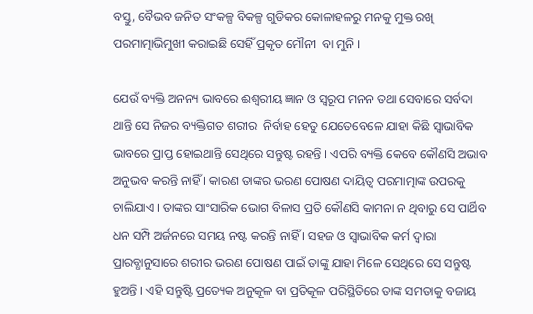ବସ୍ତୁ, ବୈଭବ ଜନିତ ସଂକଳ୍ପ ବିକଳ୍ପ ଗୁଡିକର କୋଳାହଳରୁ ମନକୁ ମୁକ୍ତ ରଖି ପରମାତ୍ମାଭିମୁଖୀ କରାଇଛି ସେହିଁ ପ୍ରକୃତ ମୌନୀ  ବା ମୁନି ।

ଯେଉଁ ବ୍ୟକ୍ତି ଅନନ୍ୟ ଭାବରେ ଈଶ୍ୱରୀୟ ଜ୍ଞାନ ଓ ସ୍ୱରୂପ ମନନ ତଥା ସେବାରେ ସର୍ବଦା ଥାନ୍ତି ସେ ନିଜର ବ୍ୟକ୍ତିଗତ ଶରୀର  ନିର୍ବାହ ହେତୁ ଯେତେବେଳେ ଯାହା କିଛି ସ୍ୱାଭାବିକ ଭାବରେ ପ୍ରାପ୍ତ ହୋଇଥାନ୍ତି ସେଥିରେ ସନ୍ତୁଷ୍ଟ ରହନ୍ତି । ଏପରି ବ୍ୟକ୍ତି କେବେ କୌଣସି ଅଭାବ ଅନୁଭବ କରନ୍ତି ନାହିଁ । କାରଣ ତାଙ୍କର ଭରଣ ପୋଷଣ ଦାୟିତ୍ୱ ପରମାତ୍ମାଙ୍କ ଉପରକୁ ଚାଲିଯାଏ । ତାଙ୍କର ସାଂସାରିକ ଭୋଗ ବିଳାସ ପ୍ରତି କୌଣସି କାମନା ନ ଥିବାରୁ ସେ ପାର୍ଥିବ ଧନ ସମ୍ପି ଅର୍ଜନରେ ସମୟ ନଷ୍ଟ କରନ୍ତି ନାହିଁ । ସହଜ ଓ ସ୍ୱାଭାବିକ କର୍ମ ଦ୍ୱାରା ପ୍ରାରବ୍ଧାନୁସାରେ ଶରୀର ଭରଣ ପୋଷଣ ପାଇଁ ତାଙ୍କୁ ଯାହା ମିଳେ ସେଥିରେ ସେ ସନ୍ତୁଷ୍ଟ ହୁଅନ୍ତି । ଏହି ସନ୍ତୁଷ୍ଟି ପ୍ରତ୍ୟେକ ଅନୁକୂଳ ବା ପ୍ରତିକୂଳ ପରିସ୍ଥିତିରେ ତାଙ୍କ ସମତାକୁ ବଜାୟ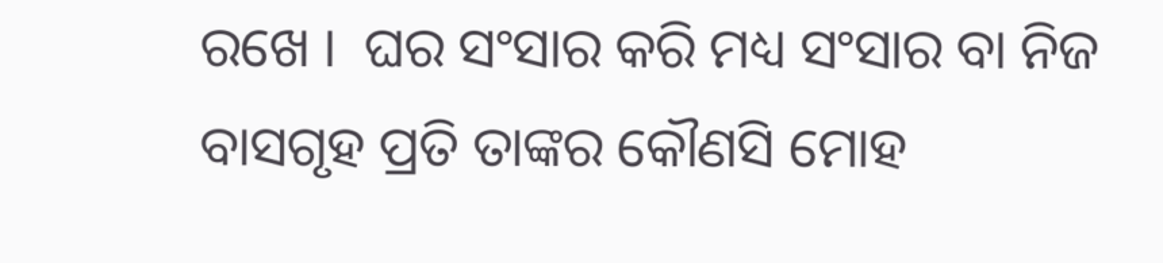ରଖେ ।  ଘର ସଂସାର କରି ମଧ୍ୟ ସଂସାର ବା ନିଜ ବାସଗୃହ ପ୍ରତି ତାଙ୍କର କୌଣସି ମୋହ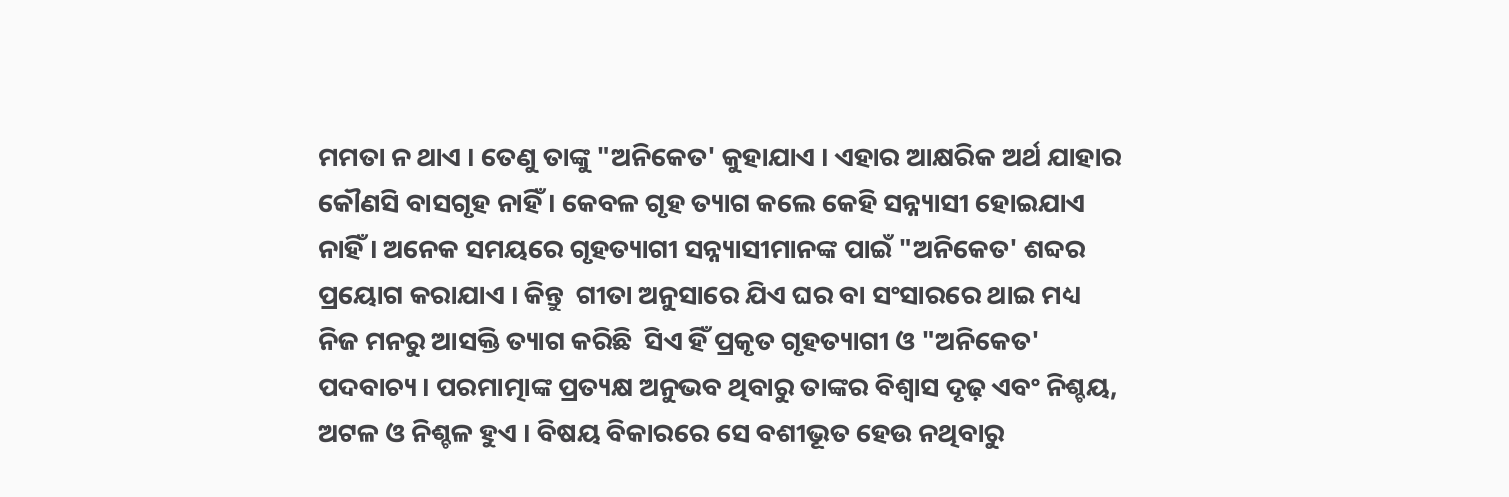ମମତା ନ ଥାଏ । ତେଣୁ ତାଙ୍କୁ "ଅନିକେତ' କୁହାଯାଏ । ଏହାର ଆକ୍ଷରିକ ଅର୍ଥ ଯାହାର କୌଣସି ବାସଗୃହ ନାହିଁ । କେବଳ ଗୃହ ତ୍ୟାଗ କଲେ କେହି ସନ୍ନ୍ୟାସୀ ହୋଇଯାଏ ନାହିଁ । ଅନେକ ସମୟରେ ଗୃହତ୍ୟାଗୀ ସନ୍ନ୍ୟାସୀମାନଙ୍କ ପାଇଁ "ଅନିକେତ' ଶବ୍ଦର ପ୍ରୟୋଗ କରାଯାଏ । କିନ୍ତୁ  ଗୀତା ଅନୁସାରେ ଯିଏ ଘର ବା ସଂସାରରେ ଥାଇ ମଧ୍ୟ ନିଜ ମନରୁ ଆସକ୍ତି ତ୍ୟାଗ କରିଛି  ସିଏ ହିଁ ପ୍ରକୃତ ଗୃହତ୍ୟାଗୀ ଓ "ଅନିକେତ' ପଦବାଚ୍ୟ । ପରମାତ୍ମାଙ୍କ ପ୍ରତ୍ୟକ୍ଷ ଅନୁଭବ ଥିବାରୁ ତାଙ୍କର ବିଶ୍ୱାସ ଦୃଢ଼ ଏବଂ ନିଶ୍ଚୟ, ଅଟଳ ଓ ନିଶ୍ଚଳ ହୁଏ । ବିଷୟ ବିକାରରେ ସେ ବଶୀଭୂତ ହେଉ ନଥିବାରୁ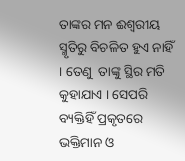ତାଙ୍କର ମନ ଈଶ୍ୱରୀୟ ସ୍ମୃତିରୁ ବିଚଳିତ ହୁଏ ନାହିଁ । ତେଣୁ  ତାଙ୍କୁ ସ୍ଥିର ମତି କୁହାଯାଏ । ସେପରି ବ୍ୟକ୍ତିହିଁ ପ୍ରକୃତରେ ଭକ୍ତିମାନ ଓ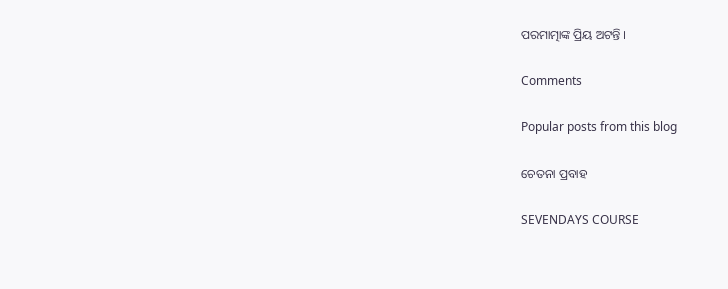ପରମାତ୍ମାଙ୍କ ପ୍ରିୟ ଅଟନ୍ତି ।

Comments

Popular posts from this blog

ଚେତନା ପ୍ରବାହ

SEVENDAYS COURSE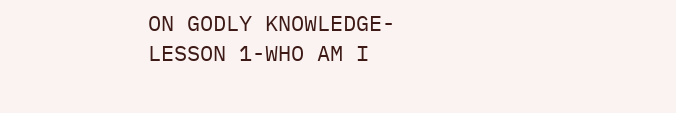ON GODLY KNOWLEDGE-LESSON 1-WHO AM I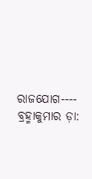ରାଜଯୋଗ---- ବ୍ରହ୍ମାକୁମାର ଡ଼ା: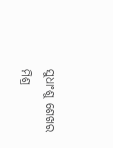ସୁଧାଂଶୁ ଶେଖର ମିଶ୍ର